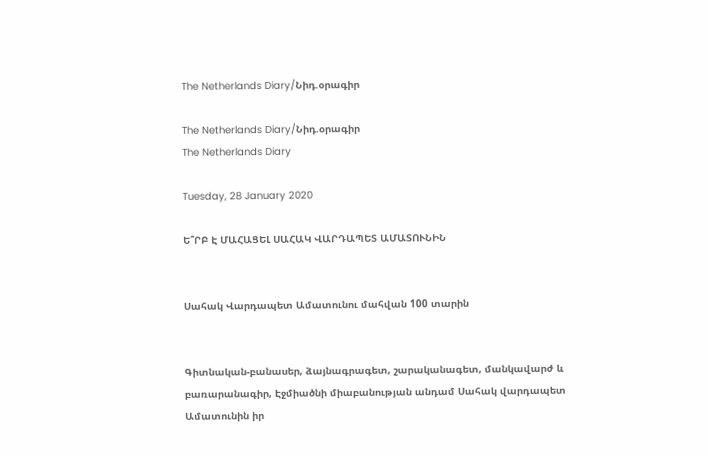The Netherlands Diary/Նիդ.օրագիր

The Netherlands Diary/Նիդ.օրագիր
The Netherlands Diary

Tuesday, 28 January 2020

Ե՞ՐԲ Է ՄԱՀԱՑԵԼ ՍԱՀԱԿ ՎԱՐԴԱՊԵՏ ԱՄԱՏՈՒՆԻՆ


Սահակ Վարդապետ Ամատունու մահվան 100 տարին


Գիտնական-բանասեր, ձայնագրագետ, շարականագետ, մանկավարժ և բառարանագիր, Էջմիածնի միաբանության անդամ Սահակ վարդապետ Ամատունին իր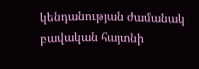կենդանության ժամանակ բավական հայտնի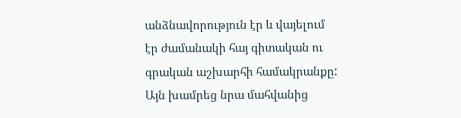անձնավորություն էր և վայելում էր ժամանակի հայ գիտական ու գրական աշխարհի համակրանքը: Այն խամրեց նրա մահվանից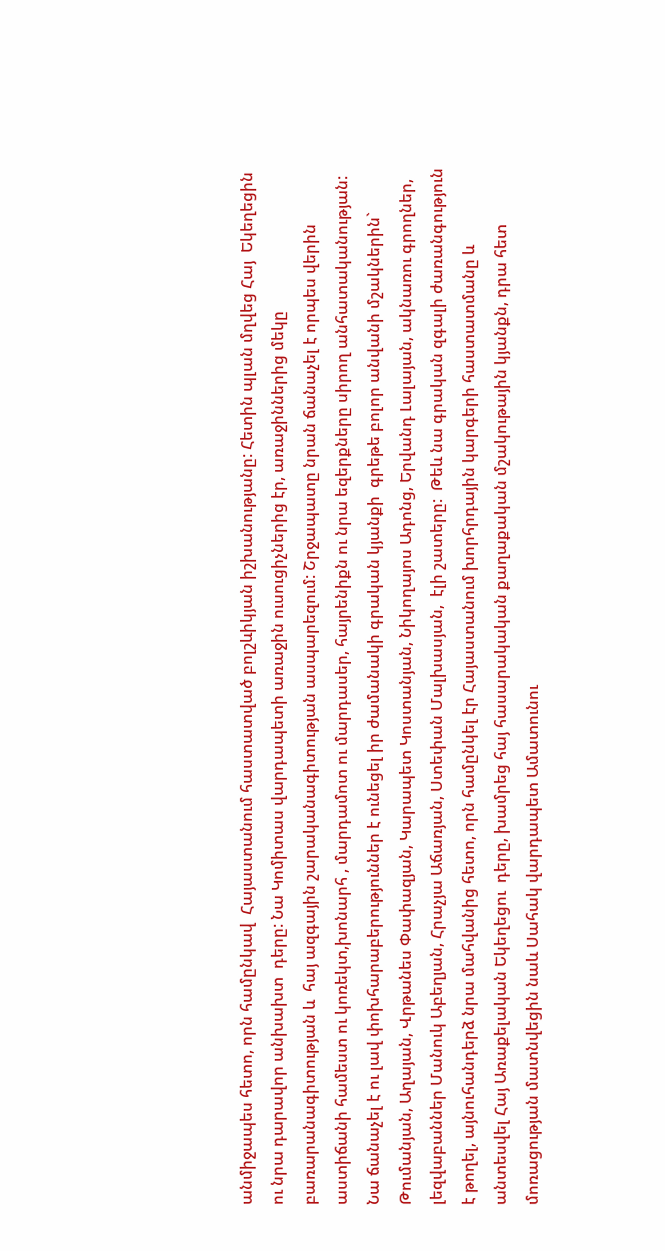անմիջապես հետո, որն համընկավ  Հայաստանում հաստատված բոլշևիկյան իշխանությանը: Հետին պլան մղվեց Հայ  Եկեղեցին ու նրա դարավոր անխախտ  դերը: Նա Կոմիտաս վարդապետի առաջին ուսուցիչներից էր, առաջիններից մեկը բառարանագիտության և  հայ ազգային շարականագիտության ասպարեզում: Շրջապատը նրան ճանաչել է որպես վերին աստիճանի համեստ ու կոռեկտ,խոնարհ , մարդամոտ ու մարդասեր, հայրենիքն ու նրա եզերքները սիրող անհատականության: Նա ճանաչել է ու լավ փոխհարաբերություններ է ունեցել իր ժամանակի գրական կյանքի  գրեթե բոլոր անվանի մշակներին` Թումանյան, Աղայան, Վրթանես Փափազյան, Կարապետ Կոստանյան, Նիկողայոս Ադոնց, Երվանդ Լալայան, ակնառու գրողներ, լեզվաբաններ Մանուկ Աբեղյան, Հրաչյա Աճառյան, Ստեփան Մալխասյան,  էլի շատերը:  Թեև նա գրական զգալի ժառանգություն է թողել, այնուհանդերձ նրա մահվանից հետո, որն համընկել էր Հայաստանում խորհրդային կարգերի հաստատմանը և անտեսվել Հայ Առաքելական Եկեղեցու  դերը, խամրեց հայ հասարակական քաղաքական մշակութային կյանքն, դրա հետ  մոռացության մատնվեցին նաև Սահակ վարդապետ Ամատունու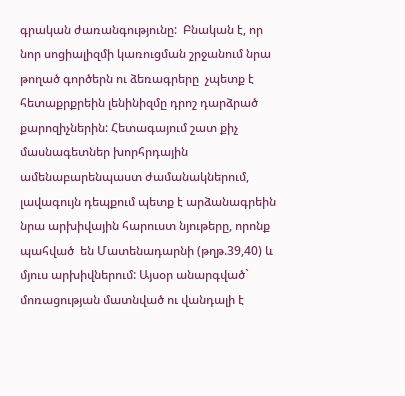գրական ժառանգությունը:  Բնական է, որ նոր սոցիալիզմի կառուցման շրջանում նրա թողած գործերն ու ձեռագրերը  չպետք է հետաքրքրեին լենինիզմը դրոշ դարձրած քարոզիչներին: Հետագայում շատ քիչ մասնագետներ խորհրդային ամենաբարենպաստ ժամանակներում, լավագույն դեպքում պետք է արձանագրեին նրա արխիվային հարուստ նյութերը, որոնք պահված  են Մատենադարնի (թղթ.39,40) և մյուս արխիվներում: Այսօր անարգված` մոռացության մատնված ու վանդալի է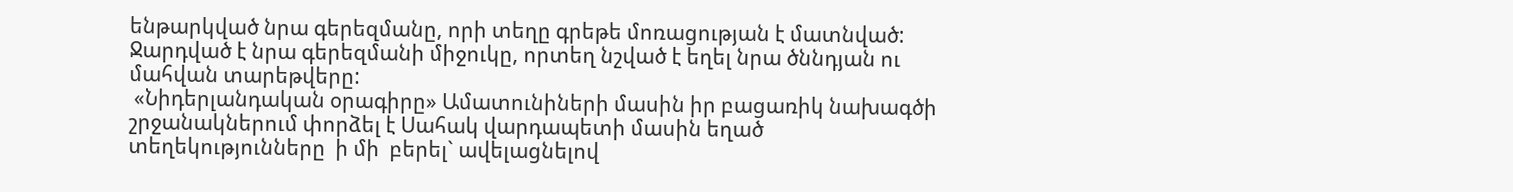ենթարկված նրա գերեզմանը, որի տեղը գրեթե մոռացության է մատնված: Ջարդված է նրա գերեզմանի միջուկը, որտեղ նշված է եղել նրա ծննդյան ու մահվան տարեթվերը:
 «Նիդերլանդական օրագիրը» Ամատունիների մասին իր բացառիկ նախագծի շրջանակներում փորձել է Սահակ վարդապետի մասին եղած տեղեկությունները  ի մի  բերել` ավելացնելով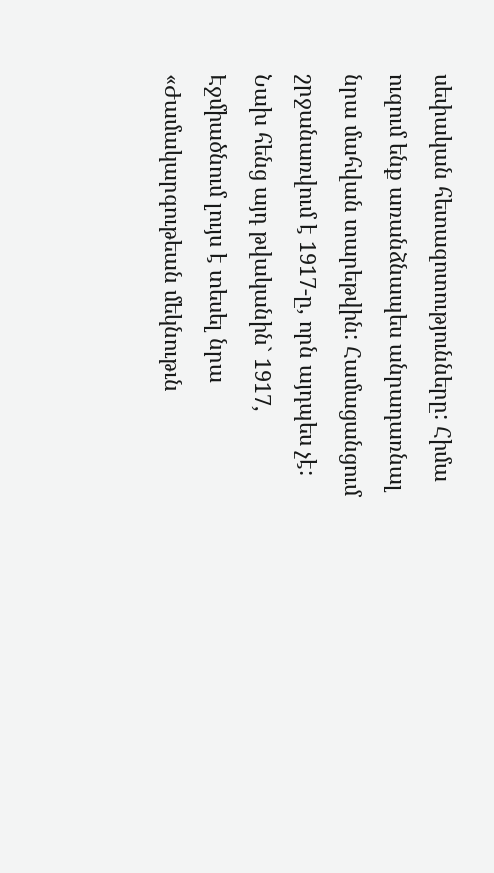սեփական հետազոտությունները: Հիմա
ուզում ենք առանձնապես անրադառնալ նրա մահվան տարեթվին: Համացանցում շրջանառվում է 1917-ը, որն այդպես չէ: Նախ հենց այդ թվականին` 1917, Էջմիածնում լույս է տեսել նրա  «Ժամակարգութեան մեկնութւն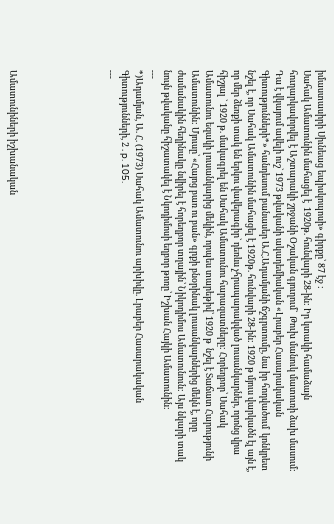իմաստասիրի Սիւնեաց եպիսկոպոսի» գիրքը՝ 87 էջ :
Սահակ Ամատունին մահացել է  1920թ. հունվարի 28-ին: Իր կտակի համաձայն հուղարկավորվել է Աշտարակի շրջանի Օշական գյուղում`  Թուխ մանուկ մատուռի ձախ մասում:
Դա է վկայում ավելի ուշ` 1973 թվականի ակադեմիական «Լրաբեր Հասարակական Գիտությունների*» հանդեսում բանասեր Ա.Հ.Ադամյանի ճշգրտումը, նա իր հոդվածում  կոնկրետ նշել է, որ Սահակ Ամատունին մահացել է 1920թ. հունվարի 28-ին: 1920 թ մյուս վարկածն էլ այն է, որ մեր ձեռքի տակ են երկու վավերագիր` դեռևս չհրապարակված լուսանկարներ, որոնց վրա հիշյալ ` 1920 թ. մակագրել են Սահակ Ամատունու հարազատները: Հորեղբոր՝ Սահակ Ամատունու եզակի լուսանկարից մեկին, որպես տարեթիվ՝ 1920 թ  նշել է Տաճատ Հարությունի Ամատունին: Մյուսը՝ «Հայոց բառ ու բան» գրքի բնօրինակ լուսանկարներից մեկն է, որը ժամանակին հեղինակը նվիրել է հորեղբոր տղային՝ Նիկոդիմոս Ամատունուն: Այս նկարի տակ նույն թվականը հիշատակել է Նկոդիմոսի եղբոր թոռը՝ Իշխան Հայկի Ամատունին:
---
*)Ադամյան, Ա. Հ. (1973) Սահակ Ամատունու արխիվը. Լրաբեր Հասարակական Գիտությունների, 2 . p. 105.
---






Ամատունիների իշխանական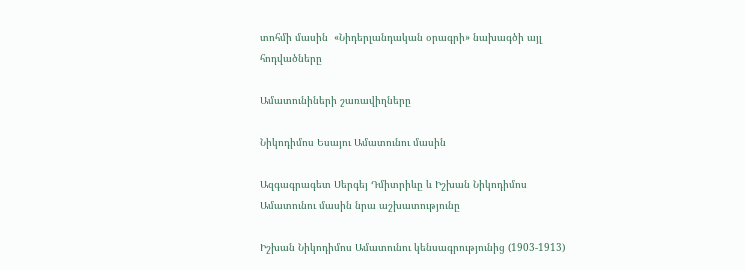տոհմի մասին  «Նիդերլանդական օրագրի» նախագծի այլ հոդվածները

Ամատունիների շառավիղները

Նիկոդիմոս Եսայու Ամատունու մասին

Ազգագրագետ Սերգեյ Դմիտրիևը և Իշխան Նիկոդիմոս Ամատունու մասին նրա աշխատությունը

Իշխան Նիկոդիմոս Ամատունու կենսագրությունից (1903-1913)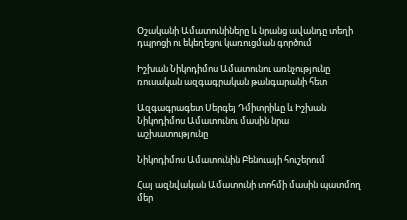Օշականի Ամատունիները և նրանց ավանդը տեղի դպրոցի ու եկեղեցու կառուցման գործում

Իշխան Նիկոդիմոս Ամատունու առնչությունը ռուսական ազգագրական թանգարանի հետ

Ազգագրագետ Սերգեյ Դմիտրիևը և Իշխան Նիկոդիմոս Ամատունու մասին նրա աշխատությունը

Նիկոդիմոս Ամատունին Բենուայի հուշերում

Հայ ազնվական Ամատունի տոհմի մասին պատմող մեր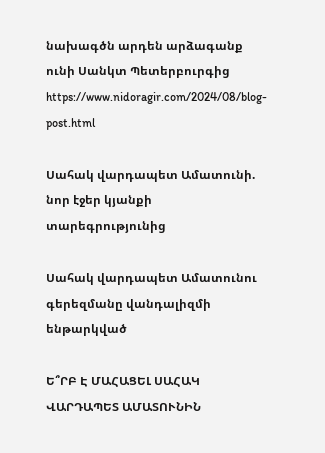նախագծն արդեն արձագանք ունի Սանկտ Պետերբուրգից
https://www.nidoragir.com/2024/08/blog-post.html

Սահակ վարդապետ Ամատունի. նոր էջեր կյանքի տարեգրությունից

Սահակ վարդապետ Ամատունու գերեզմանը վանդալիզմի ենթարկված

Ե՞ՐԲ Է ՄԱՀԱՑԵԼ ՍԱՀԱԿ ՎԱՐԴԱՊԵՏ ԱՄԱՏՈՒՆԻՆ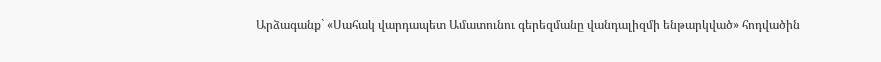Արձագանք` «Սահակ վարդապետ Ամատունու գերեզմանը վանդալիզմի ենթարկված» հոդվածին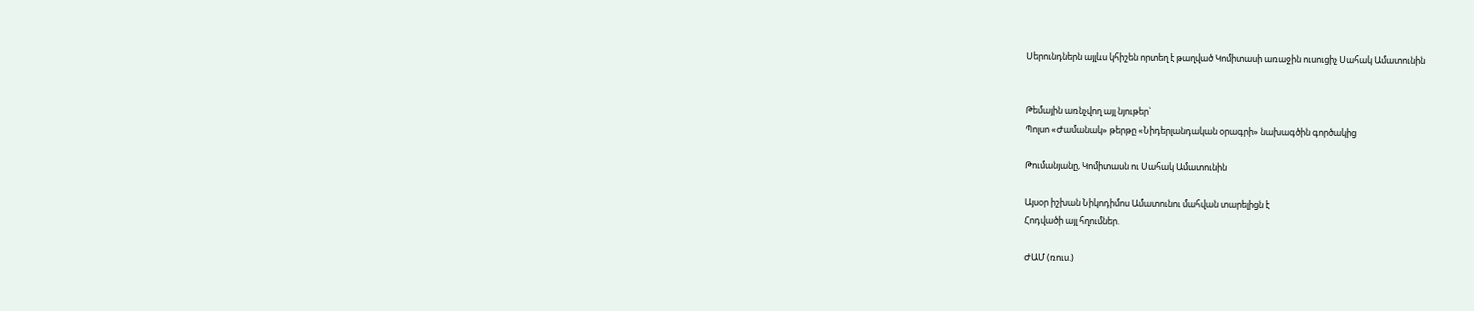Սերունդներն այլևս կհիշեն որտեղ է թաղված Կոմիտասի առաջին ուսուցիչ Սահակ Ամատունին


Թեմային առնչվող այլ նյութեր`
Պոլսո «Ժամանակ» թերթը «Նիդերլանդական օրագրի» նախագծին գործակից

Թումանյանը, Կոմիտասն ու Սահակ Ամատունին

Այսօր իշխան Նիկոդիմոս Ամատունու մահվան տարելիցն է
Հոդվածի այլ հղումներ.

ԺԱՄ (ռուս.)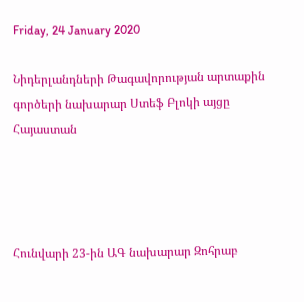Friday, 24 January 2020

Նիդերլանդների Թագավորության արտաքին գործերի նախարար Ստեֆ Բլոկի այցը Հայաստան




Հունվարի 23-ին ԱԳ նախարար Զոհրաբ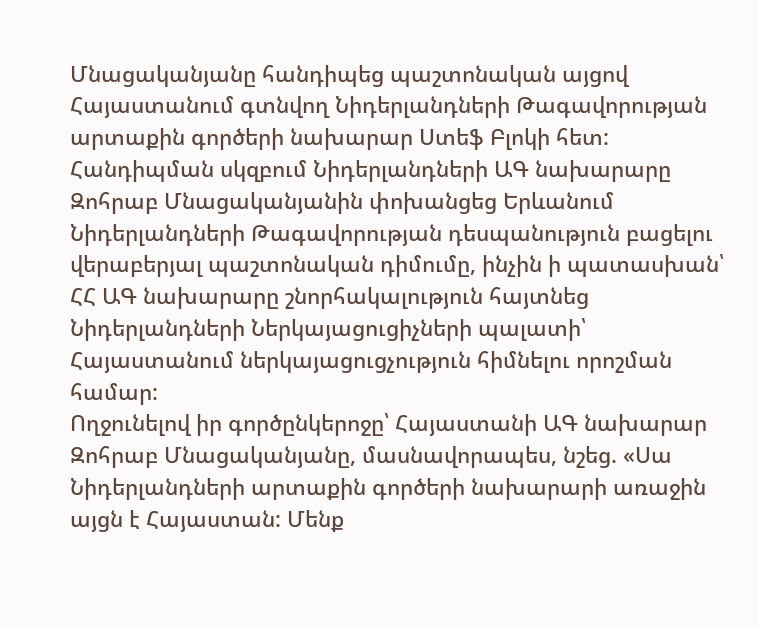Մնացականյանը հանդիպեց պաշտոնական այցով Հայաստանում գտնվող Նիդերլանդների Թագավորության արտաքին գործերի նախարար Ստեֆ Բլոկի հետ: Հանդիպման սկզբում Նիդերլանդների ԱԳ նախարարը Զոհրաբ Մնացականյանին փոխանցեց Երևանում Նիդերլանդների Թագավորության դեսպանություն բացելու վերաբերյալ պաշտոնական դիմումը, ինչին ի պատասխան՝ ՀՀ ԱԳ նախարարը շնորհակալություն հայտնեց Նիդերլանդների Ներկայացուցիչների պալատի՝ Հայաստանում ներկայացուցչություն հիմնելու որոշման համար:
Ողջունելով իր գործընկերոջը՝ Հայաստանի ԱԳ նախարար Զոհրաբ Մնացականյանը, մասնավորապես, նշեց. «Սա Նիդերլանդների արտաքին գործերի նախարարի առաջին այցն է Հայաստան: Մենք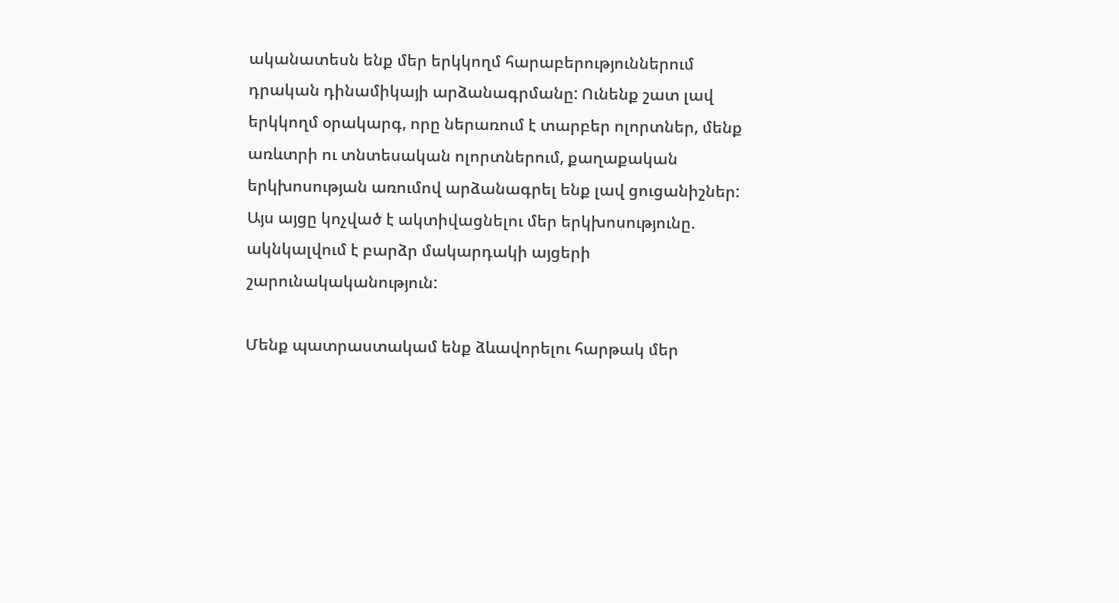ականատեսն ենք մեր երկկողմ հարաբերություններում դրական դինամիկայի արձանագրմանը: Ունենք շատ լավ երկկողմ օրակարգ, որը ներառում է տարբեր ոլորտներ, մենք առևտրի ու տնտեսական ոլորտներում, քաղաքական երկխոսության առումով արձանագրել ենք լավ ցուցանիշներ: Այս այցը կոչված է ակտիվացնելու մեր երկխոսությունը. ակնկալվում է բարձր մակարդակի այցերի շարունակականություն:

Մենք պատրաստակամ ենք ձևավորելու հարթակ մեր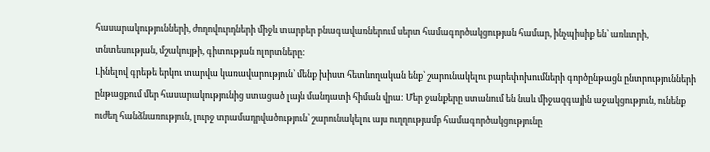հասարակությունների, ժողովուրդների միջև տարբեր բնագավառներում սերտ համագործակցության համար, ինչպիսիք են՝ առևտրի, տնտեսության, մշակույթի, գիտության ոլորտները:
Լինելով գրեթե երկու տարվա կառավարություն՝ մենք խիստ հետևողական ենք՝ շարունակելու բարեփոխումների գործընթացն ընտրությունների ընթացքում մեր հասարակությունից ստացած լայն մանդատի հիման վրա: Մեր ջանքերը ստանում են նաև միջազգային աջակցություն, ունենք ուժեղ հանձնառություն, լուրջ տրամադրվածություն՝ շարունակելու այս ուղղությամբ համագործակցությունը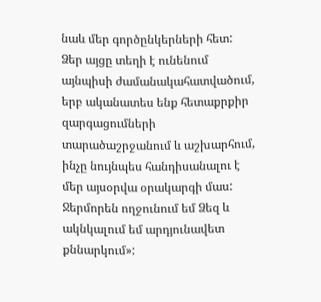նաև մեր գործընկերների հետ:
Ձեր այցը տեղի է ունենում այնպիսի ժամանակահատվածում, երբ ականատես ենք հետաքրքիր զարգացումների տարածաշրջանում և աշխարհում, ինչը նույնպես հանդիսանալու է մեր այսօրվա օրակարգի մաս: Ջերմորեն ողջունում եմ Ձեզ և ակնկալում եմ արդյունավետ քննարկում»: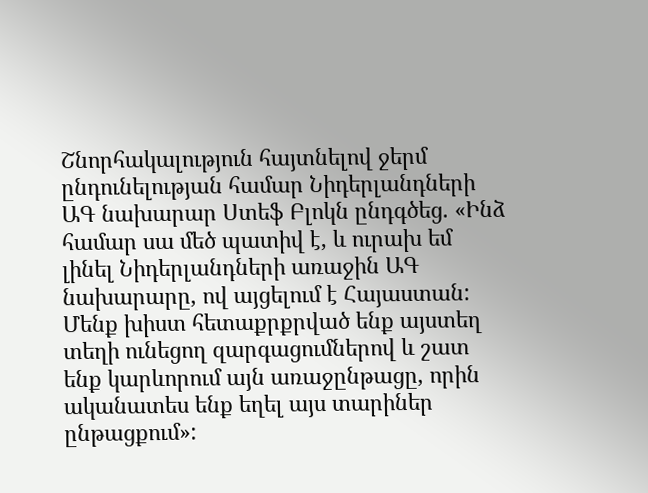Շնորհակալություն հայտնելով ջերմ ընդունելության համար Նիդերլանդների ԱԳ նախարար Ստեֆ Բլոկն ընդգծեց. «Ինձ համար սա մեծ պատիվ է, և ուրախ եմ լինել Նիդերլանդների առաջին ԱԳ նախարարը, ով այցելում է Հայաստան: Մենք խիստ հետաքրքրված ենք այստեղ տեղի ունեցող զարգացումներով և շատ ենք կարևորում այն առաջընթացը, որին ականատես ենք եղել այս տարիներ ընթացքում»: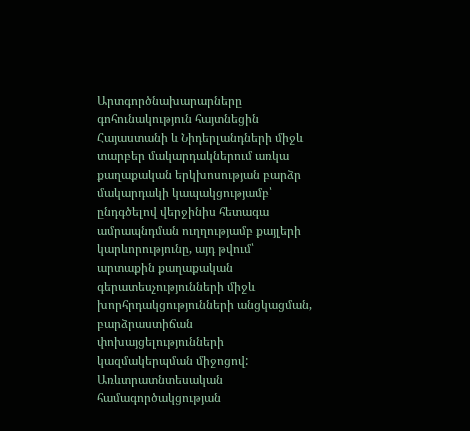Արտգործնախարարները գոհունակություն հայտնեցին Հայաստանի և Նիդերլանդների միջև տարբեր մակարդակներում առկա քաղաքական երկխոսության բարձր մակարդակի կապակցությամբ՝ ընդգծելով վերջինիս հետագա ամրապնդման ուղղությամբ քայլերի կարևորությունը, այդ թվում՝ արտաքին քաղաքական գերատեսչությունների միջև խորհրդակցությունների անցկացման, բարձրաստիճան փոխայցելությունների կազմակերպման միջոցով:
Առևտրատնտեսական համագործակցության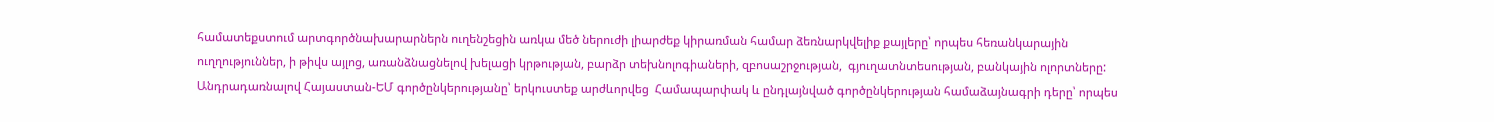համատեքստում արտգործնախարարներն ուղենշեցին առկա մեծ ներուժի լիարժեք կիրառման համար ձեռնարկվելիք քայլերը՝ որպես հեռանկարային ուղղություններ, ի թիվս այլոց, առանձնացնելով խելացի կրթության, բարձր տեխնոլոգիաների, զբոսաշրջության,  գյուղատնտեսության, բանկային ոլորտները:
Անդրադառնալով Հայաստան-ԵՄ գործընկերությանը՝ երկուստեք արժևորվեց  Համապարփակ և ընդլայնված գործընկերության համաձայնագրի դերը՝ որպես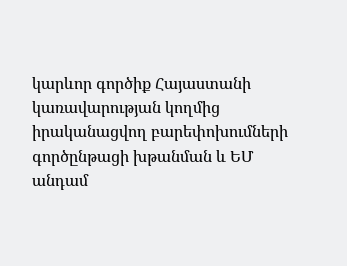կարևոր գործիք Հայաստանի կառավարության կողմից իրականացվող բարեփոխումների գործընթացի խթանման և ԵՄ անդամ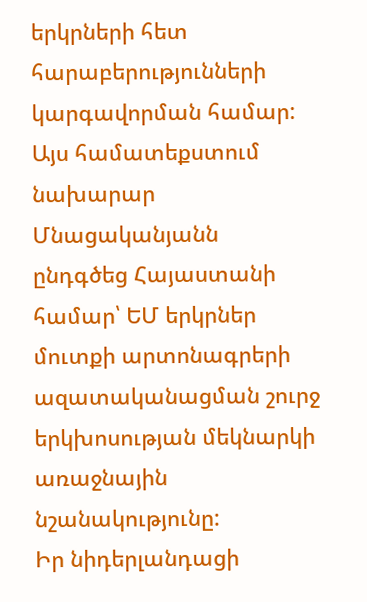երկրների հետ հարաբերությունների կարգավորման համար: Այս համատեքստում նախարար Մնացականյանն ընդգծեց Հայաստանի համար՝ ԵՄ երկրներ մուտքի արտոնագրերի ազատականացման շուրջ երկխոսության մեկնարկի առաջնային նշանակությունը:
Իր նիդերլանդացի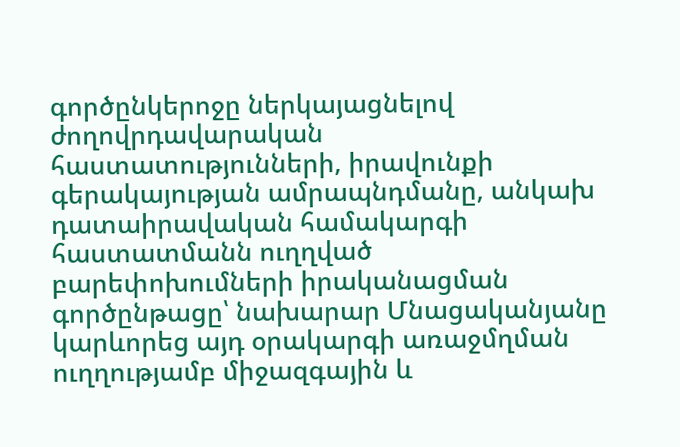գործընկերոջը ներկայացնելով ժողովրդավարական հաստատությունների, իրավունքի գերակայության ամրապնդմանը, անկախ դատաիրավական համակարգի հաստատմանն ուղղված բարեփոխումների իրականացման գործընթացը՝ նախարար Մնացականյանը կարևորեց այդ օրակարգի առաջմղման ուղղությամբ միջազգային և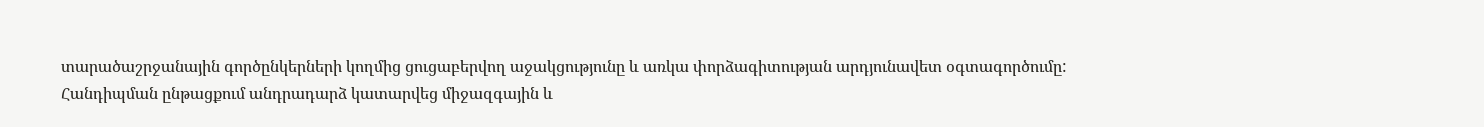տարածաշրջանային գործընկերների կողմից ցուցաբերվող աջակցությունը և առկա փորձագիտության արդյունավետ օգտագործումը:
Հանդիպման ընթացքում անդրադարձ կատարվեց միջազգային և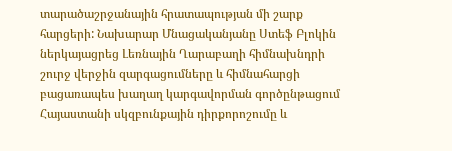տարածաշրջանային հրատապության մի շարք հարցերի: Նախարար Մնացականյանը Ստեֆ Բլոկին ներկայացրեց Լեռնային Ղարաբաղի հիմնախնդրի շուրջ վերջին զարգացումները և հիմնահարցի բացառապես խաղաղ կարգավորման գործընթացում Հայաստանի սկզբունքային դիրքորոշումը և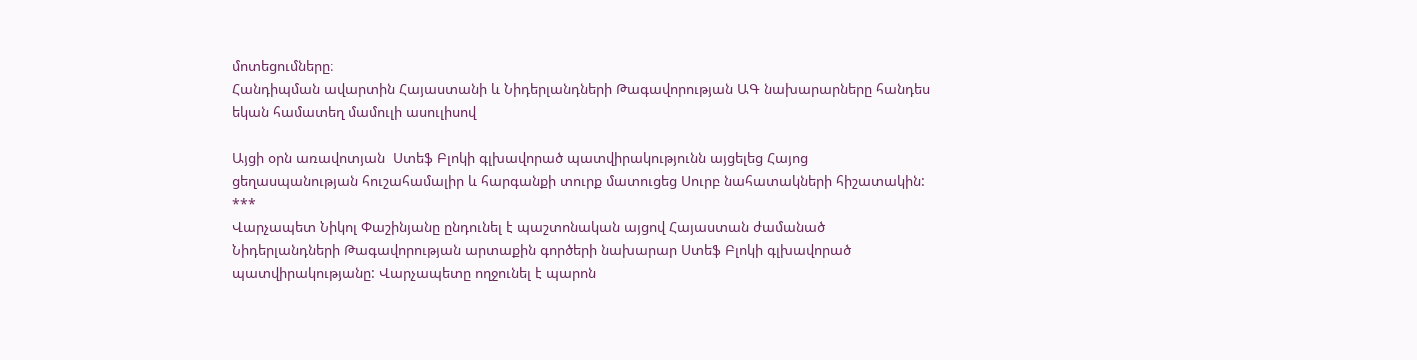մոտեցումները։
Հանդիպման ավարտին Հայաստանի և Նիդերլանդների Թագավորության ԱԳ նախարարները հանդես եկան համատեղ մամուլի ասուլիսով

Այցի օրն առավոտյան  Ստեֆ Բլոկի գլխավորած պատվիրակությունն այցելեց Հայոց ցեղասպանության հուշահամալիր և հարգանքի տուրք մատուցեց Սուրբ նահատակների հիշատակին:
***
Վարչապետ Նիկոլ Փաշինյանը ընդունել է պաշտոնական այցով Հայաստան ժամանած Նիդերլանդների Թագավորության արտաքին գործերի նախարար Ստեֆ Բլոկի գլխավորած պատվիրակությանը: Վարչապետը ողջունել է պարոն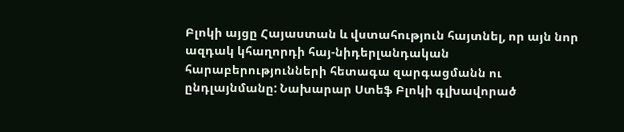Բլոկի այցը Հայաստան և վստահություն հայտնել, որ այն նոր ազդակ կհաղորդի հայ-նիդերլանդական հարաբերությունների հետագա զարգացմանն ու ընդլայնմանը: Նախարար Ստեֆ Բլոկի գլխավորած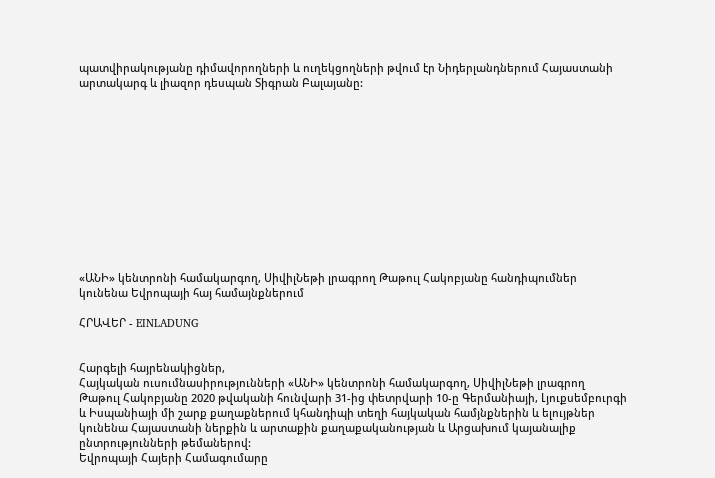պատվիրակությանը դիմավորողների և ուղեկցողների թվում էր Նիդերլանդներում Հայաստանի արտակարգ և լիազոր դեսպան Տիգրան Բալայանը:












«ԱՆԻ» կենտրոնի համակարգող, ՍիվիլՆեթի լրագրող Թաթուլ Հակոբյանը հանդիպումներ կունենա Եվրոպայի հայ համայնքներում

ՀՐԱՎԵՐ - EINLADUNG


Հարգելի հայրենակիցներ,
Հայկական ուսումնասիրությունների «ԱՆԻ» կենտրոնի համակարգող, ՍիվիլՆեթի լրագրող Թաթուլ Հակոբյանը 2020 թվականի հունվարի 31-ից փետրվարի 10-ը Գերմանիայի, Լյուքսեմբուրգի և Իսպանիայի մի շարք քաղաքներում կհանդիպի տեղի հայկական համյնքներին և ելույթներ կունենա Հայաստանի ներքին և արտաքին քաղաքականության և Արցախում կայանալիք ընտրությունների թեմաներով:
Եվրոպայի Հայերի Համագումարը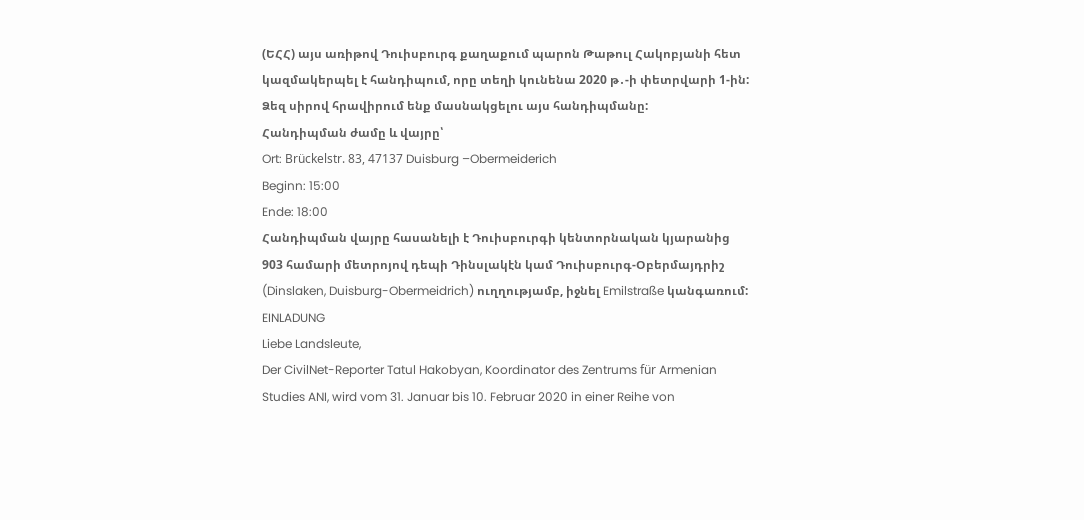(ԵՀՀ) այս առիթով Դուիսբուրգ քաղաքում պարոն Թաթուլ Հակոբյանի հետ կազմակերպել է հանդիպում, որը տեղի կունենա 2020 թ․-ի փետրվարի 1-ին:
Ձեզ սիրով հրավիրում ենք մասնակցելու այս հանդիպմանը:
Հանդիպման ժամը և վայրը՝
Ort: Brückelstr. 83, 47137 Duisburg –Obermeiderich
Beginn: 15:00
Ende: 18:00
Հանդիպման վայրը հասանելի է Դուիսբուրգի կենտորնական կյարանից 903 համարի մետրոյով դեպի Դինսլակէն կամ Դուիսբուրգ-Օբերմայդրիշ (Dinslaken, Duisburg-Obermeidrich) ուղղությամբ, իջնել Emilstraße կանգառում:
EINLADUNG
Liebe Landsleute,
Der CivilNet-Reporter Tatul Hakobyan, Koordinator des Zentrums für Armenian Studies ANI, wird vom 31. Januar bis 10. Februar 2020 in einer Reihe von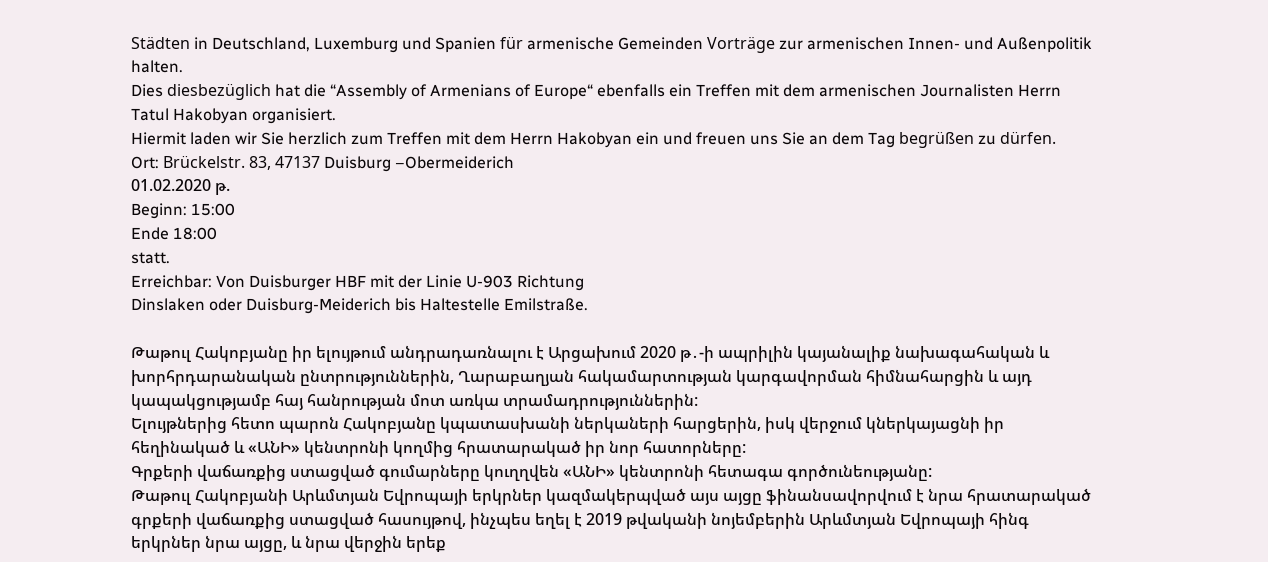Städten in Deutschland, Luxemburg und Spanien für armenische Gemeinden Vorträge zur armenischen Innen- und Außenpolitik halten.
Dies diesbezüglich hat die “Assembly of Armenians of Europe“ ebenfalls ein Treffen mit dem armenischen Journalisten Herrn Tatul Hakobyan organisiert.
Hiermit laden wir Sie herzlich zum Treffen mit dem Herrn Hakobyan ein und freuen uns Sie an dem Tag begrüßen zu dürfen.
Ort: Brückelstr. 83, 47137 Duisburg –Obermeiderich
01.02.2020 թ.
Beginn: 15:00
Ende 18:00
statt.
Erreichbar: Von Duisburger HBF mit der Linie U-903 Richtung
Dinslaken oder Duisburg-Meiderich bis Haltestelle Emilstraße.

Թաթուլ Հակոբյանը իր ելույթում անդրադառնալու է Արցախում 2020 թ․-ի ապրիլին կայանալիք նախագահական և խորհրդարանական ընտրություններին, Ղարաբաղյան հակամարտության կարգավորման հիմնահարցին և այդ կապակցությամբ հայ հանրության մոտ առկա տրամադրություններին:
Ելույթներից հետո պարոն Հակոբյանը կպատասխանի ներկաների հարցերին, իսկ վերջում կներկայացնի իր հեղինակած և «ԱՆԻ» կենտրոնի կողմից հրատարակած իր նոր հատորները:
Գրքերի վաճառքից ստացված գումարները կուղղվեն «ԱՆԻ» կենտրոնի հետագա գործունեությանը:
Թաթուլ Հակոբյանի Արևմտյան Եվրոպայի երկրներ կազմակերպված այս այցը ֆինանսավորվում է նրա հրատարակած գրքերի վաճառքից ստացված հասույթով, ինչպես եղել է 2019 թվականի նոյեմբերին Արևմտյան Եվրոպայի հինգ երկրներ նրա այցը, և նրա վերջին երեք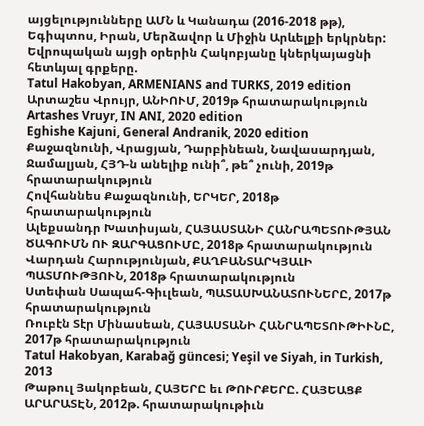այցելությունները ԱՄՆ և Կանադա (2016-2018 թթ), Եգիպտոս, Իրան, Մերձավոր և Միջին Արևելքի երկրներ:
Եվրոպական այցի օրերին Հակոբյանը կներկայացնի հետևյալ գրքերը.
Tatul Hakobyan, ARMENIANS and TURKS, 2019 edition
Արտաշես Վրույր, ԱՆԻՈՒՄ, 2019թ հրատարակություն
Artashes Vruyr, IN ANI, 2020 edition
Eghishe Kajuni, General Andranik, 2020 edition
Քաջազնունի, Վրացյան, Դարբինեան, Նավասարդյան, Ջամալյան, ՀՅԴ-ն անելիք ունի՞, թե՞ չունի, 2019թ հրատարակություն
Հովհաննես Քաջազնունի, ԵՐԿԵՐ, 2018թ հրատարակություն
Ալեքսանդր Խատիսյան, ՀԱՅԱՍՏԱՆԻ ՀԱՆՐԱՊԵՏՈՒԹՅԱՆ ԾԱԳՈՒՄՆ ՈՒ ԶԱՐԳԱՑՈՒՄԸ, 2018թ հրատարակություն
Վարդան Հարությունյան, ՔԱՂԲԱՆՏԱՐԿՅԱԼԻ ՊԱՏՄՈՒԹՅՈՒՆ, 2018թ հրատարակություն
Ստեփան Սապահ-Գիւլեան, ՊԱՏԱՍԽԱՆԱՏՈՒՆԵՐԸ, 2017թ հրատարակություն
Ռուբէն Տէր Մինասեան, ՀԱՅԱՍՏԱՆԻ ՀԱՆՐԱՊԵՏՈՒԹԻՒՆԸ, 2017թ հրատարակություն
Tatul Hakobyan, Karabağ güncesi; Yeşil ve Siyah, in Turkish, 2013
Թաթուլ Յակոբեան, ՀԱՅԵՐԸ եւ ԹՈՒՐՔԵՐԸ. ՀԱՅԵԱՑՔ ԱՐԱՐԱՏԷՆ, 2012թ. հրատարակութիւն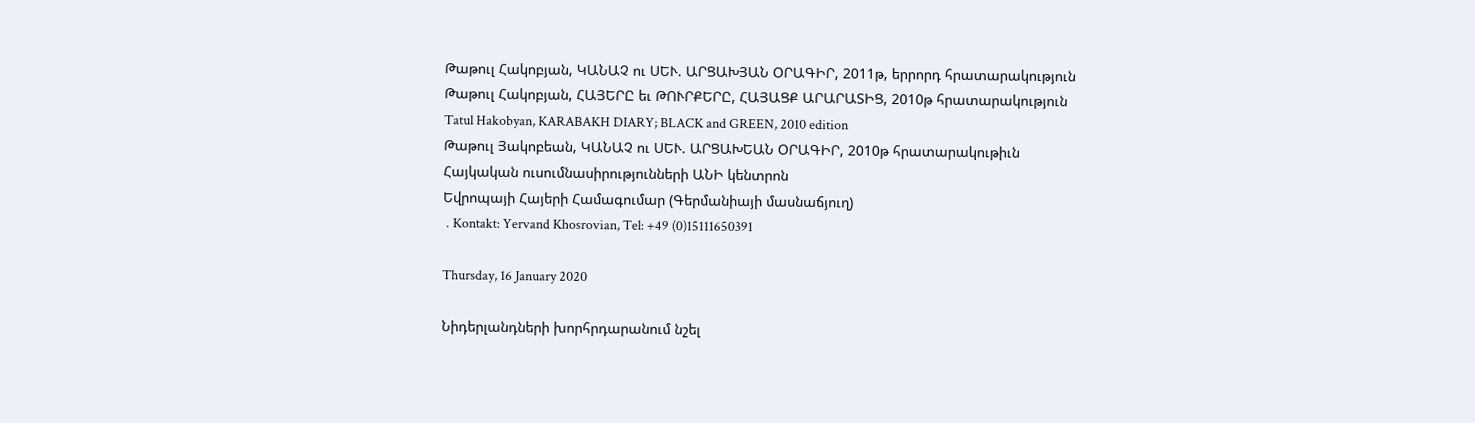Թաթուլ Հակոբյան, ԿԱՆԱՉ ու ՍԵՒ. ԱՐՑԱԽՅԱՆ ՕՐԱԳԻՐ, 2011թ, երրորդ հրատարակություն
Թաթուլ Հակոբյան, ՀԱՅԵՐԸ եւ ԹՈՒՐՔԵՐԸ, ՀԱՅԱՑՔ ԱՐԱՐԱՏԻՑ, 2010թ հրատարակություն
Tatul Hakobyan, KARABAKH DIARY; BLACK and GREEN, 2010 edition
Թաթուլ Յակոբեան, ԿԱՆԱՉ ու ՍԵՒ. ԱՐՑԱԽԵԱՆ ՕՐԱԳԻՐ, 2010թ հրատարակութիւն
Հայկական ուսումնասիրությունների ԱՆԻ կենտրոն
Եվրոպայի Հայերի Համագումար (Գերմանիայի մասնաճյուղ)
․Kontakt: Yervand Khosrovian, Tel: +49 (0)15111650391

Thursday, 16 January 2020

Նիդերլանդների խորհրդարանում նշել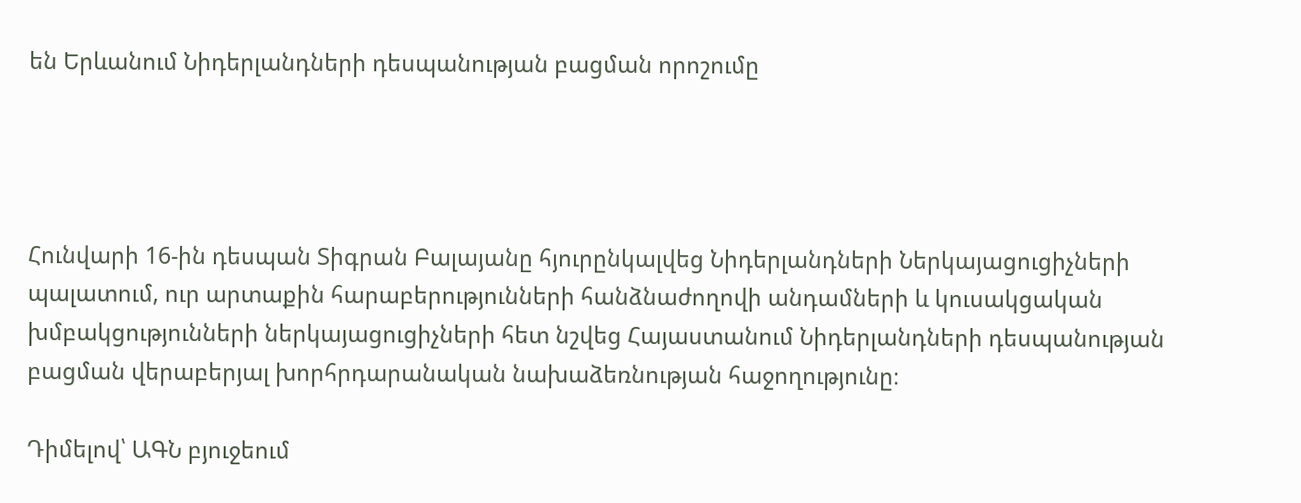են Երևանում Նիդերլանդների դեսպանության բացման որոշումը




Հունվարի 16-ին դեսպան Տիգրան Բալայանը հյուրընկալվեց Նիդերլանդների Ներկայացուցիչների պալատում, ուր արտաքին հարաբերությունների հանձնաժողովի անդամների և կուսակցական խմբակցությունների ներկայացուցիչների հետ նշվեց Հայաստանում Նիդերլանդների դեսպանության բացման վերաբերյալ խորհրդարանական նախաձեռնության հաջողությունը։

Դիմելով՝ ԱԳՆ բյուջեում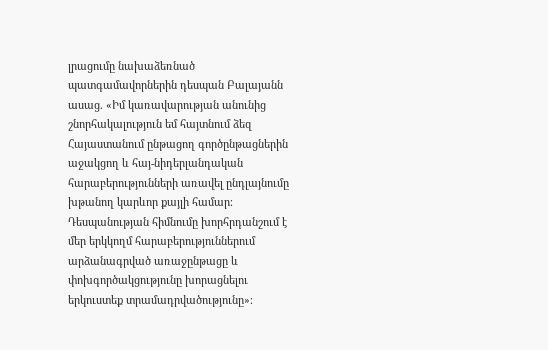լրացումը նախաձեռնած պատգամավորներին դեսպան Բալայանն ասաց. «Իմ կառավարության անունից շնորհակալություն եմ հայտնում ձեզ Հայաստանում ընթացող գործընթացներին աջակցող և հայ-նիդերլանդական հարաբերությունների առավել ընդլայնումը խթանող կարևոր քայլի համար։ Դեսպանության հիմնումը խորհրդանշում է մեր երկկողմ հարաբերություններում արձանագրված առաջընթացը և փոխգործակցությունը խորացնելու երկուստեք տրամադրվածությունը»։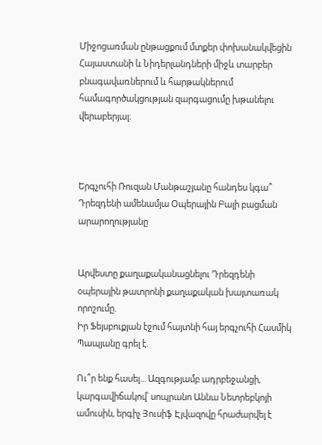Միջոցառման ընթացքում մտքեր փոխանակվեցին Հայաստանի և Նիդերլանդների միջև տարբեր բնագավառներում և հարթակներում համագործակցության զարգացումը խթանելու վերաբերյալ։



Երգչուհի Ռուզան Մանթաշյանը հանդես կգա՞ Դրեզդենի ամենամյա Օպերային Բալի բացման արարողությանը


Արվեստը քաղաքականացնելու Դրեզդենի օպերային թատրոնի քաղաքական խայտառակ որոշումը.
Իր Ֆեյսբուքյան էջում հայտնի հայ երգչուհի Հասմիկ Պապյանը գրել է.

Ու՞ր ենք հասել... Ազգությամբ ադրբեջանցի, կարգավիճակով՝ սոպրանո Աննա Նետրեբկոյի ամուսին, երգիչ Յուսիֆ Էյվազովը հրաժարվել է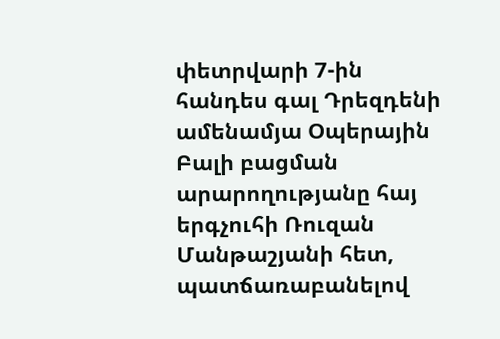փետրվարի 7-ին հանդես գալ Դրեզդենի ամենամյա Օպերային Բալի բացման արարողությանը հայ երգչուհի Ռուզան Մանթաշյանի հետ, պատճառաբանելով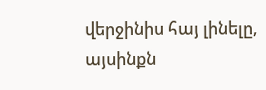վերջինիս հայ լինելը, այսինքն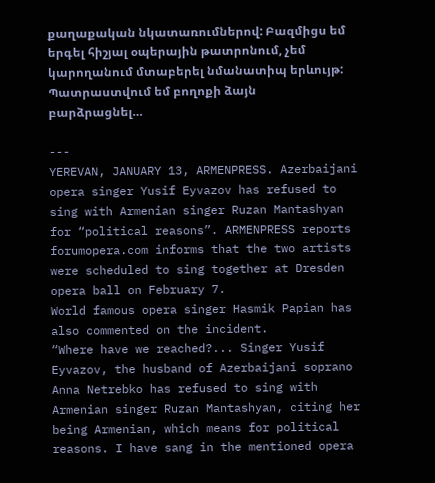քաղաքական նկատառումներով: Բազմիցս եմ երգել հիշյալ օպերային թատրոնում, չեմ կարողանում մտաբերել նմանատիպ երևույթ: Պատրաստվում եմ բողոքի ձայն բարձրացնել…

---
YEREVAN, JANUARY 13, ARMENPRESS. Azerbaijani opera singer Yusif Eyvazov has refused to sing with Armenian singer Ruzan Mantashyan for “political reasons”. ARMENPRESS reports forumopera.com informs that the two artists were scheduled to sing together at Dresden opera ball on February 7.
World famous opera singer Hasmik Papian has also commented on the incident.
“Where have we reached?... Singer Yusif Eyvazov, the husband of Azerbaijani soprano Anna Netrebko has refused to sing with Armenian singer Ruzan Mantashyan, citing her being Armenian, which means for political reasons. I have sang in the mentioned opera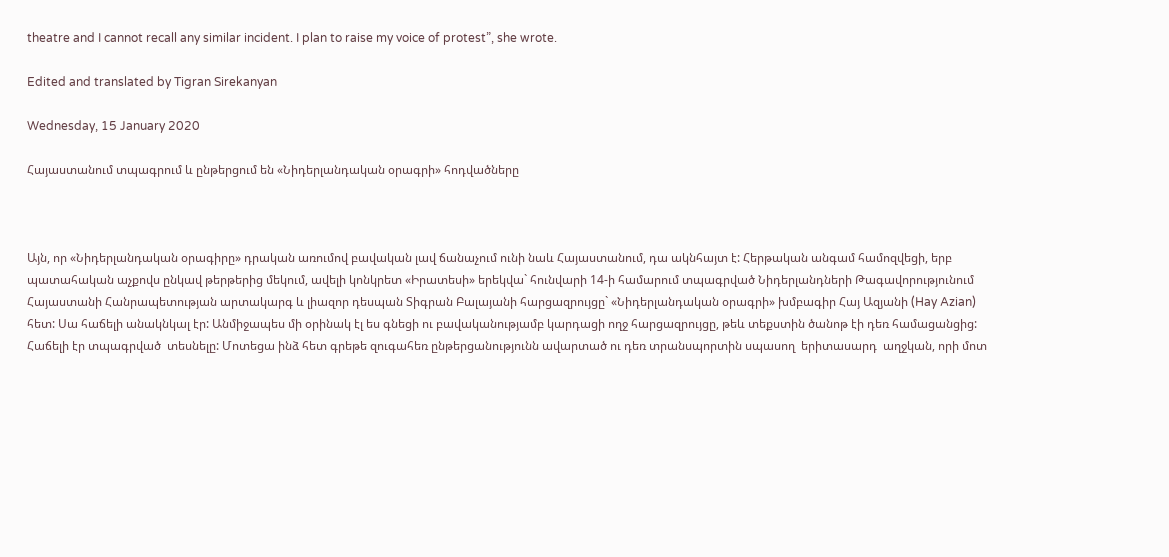theatre and I cannot recall any similar incident. I plan to raise my voice of protest”, she wrote.

Edited and translated by Tigran Sirekanyan

Wednesday, 15 January 2020

Հայաստանում տպագրում և ընթերցում են «Նիդերլանդական օրագրի» հոդվածները



Այն, որ «Նիդերլանդական օրագիրը» դրական առումով բավական լավ ճանաչում ունի նաև Հայաստանում, դա ակնհայտ է: Հերթական անգամ համոզվեցի, երբ  պատահական աչքովս ընկավ թերթերից մեկում, ավելի կոնկրետ «Իրատեսի» երեկվա` հունվարի 14-ի համարում տպագրված Նիդերլանդների Թագավորությունում Հայաստանի Հանրապետության արտակարգ և լիազոր դեսպան Տիգրան Բալայանի հարցազրույցը` «Նիդերլանդական օրագրի» խմբագիր Հայ Ազյանի (Hay Azian) հետ: Սա հաճելի անակնկալ էր: Անմիջապես մի օրինակ էլ ես գնեցի ու բավականությամբ կարդացի ողջ հարցազրույցը, թեև տեքստին ծանոթ էի դեռ համացանցից:  Հաճելի էր տպագրված  տեսնելը: Մոտեցա ինձ հետ գրեթե զուգահեռ ընթերցանությունն ավարտած ու դեռ տրանսպորտին սպասող  երիտասարդ  աղջկան, որի մոտ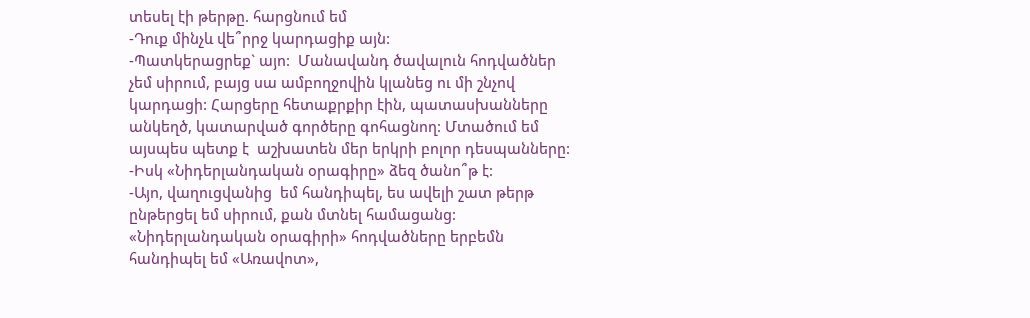տեսել էի թերթը. հարցնում եմ
-Դուք մինչև վե՞րրջ կարդացիք այն:
-Պատկերացրեք` այո:  Մանավանդ ծավալուն հոդվածներ չեմ սիրում, բայց սա ամբողջովին կլանեց ու մի շնչով կարդացի: Հարցերը հետաքրքիր էին, պատասխանները անկեղծ, կատարված գործերը գոհացնող: Մտածում եմ այսպես պետք է  աշխատեն մեր երկրի բոլոր դեսպանները:
-Իսկ «Նիդերլանդական օրագիրը» ձեզ ծանո՞թ է:
-Այո, վաղուցվանից  եմ հանդիպել, ես ավելի շատ թերթ ընթերցել եմ սիրում, քան մտնել համացանց:  «Նիդերլանդական օրագիրի» հոդվածները երբեմն հանդիպել եմ «Առավոտ»,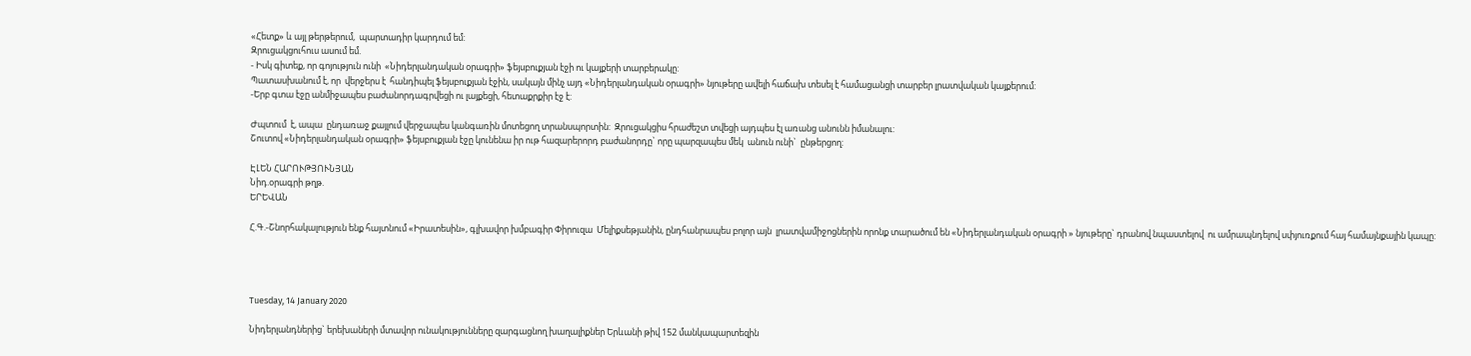«Հետք» և այլ թերթերում,  պարտադիր կարդում եմ:
Զրուցակցուհուս ասում եմ.
- Իսկ գիտեք, որ գոյություն ունի  «Նիդերլանդական օրագրի» ֆեյսբուքյան էջի ու կայքերի տարբերակը:
Պատասխանում է, որ  վերջերս է  հանդիպել ֆեյսբուքյան էջին, սակայն մինչ այդ «Նիդերլանդական օրագրի» նյութերը ավելի հաճախ տեսել է համացանցի տարբեր լրատվական կայքերում:
-Երբ գտա էջը անմիջապես բաժանորդագրվեցի ու լայքեցի, հետաքրքիր էջ է:

Ժպտում  է, ապա  ընդառաջ քայլում վերջապես կանգառին մոտեցող տրանսպորտին:  Զրուցակցիս հրաժեշտ տվեցի այդպես էլ առանց անունն իմանալու:
Շուտով «Նիդերլանդական օրագրի» ֆեյսբուքյան էջը կունենա իր ութ հազարերորդ բաժանորդը` որը պարզապես մեկ  անուն ունի`  ընթերցող:

ԷԼԵՆ ՀԱՐՈՒԹՅՈՒՆՅԱՆ
Նիդ.օրագրի թղթ.
ԵՐԵՎԱՆ

Հ.Գ.-Շնորհակալություն ենք հայտնում «Իրատեսին», գլխավոր խմբագիր Փիրուզա  Մելիքսեթյանին, ընդհանրապես բոլոր այն  լրատվամիջոցներին որոնք տարածում են «Նիդերլանդական օրագրի » նյութերը` դրանով նպաստելով  ու ամրապնդելով սփյուռքում հայ համայնքային կապը:




Tuesday, 14 January 2020

Նիդերլանդներից` երեխաների մտավոր ունակությունները զարգացնող խաղալիքներ Երևանի թիվ 152 մանկապարտեզին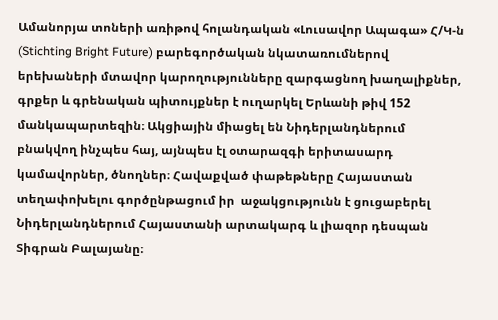Ամանորյա տոների առիթով հոլանդական «Լուսավոր Ապագա» Հ/Կ-ն (Stichting Bright Future) բարեգործական նկատառումներով երեխաների մտավոր կարողությունները զարգացնող խաղալիքներ, գրքեր և գրենական պիտույքներ է ուղարկել Երևանի թիվ 152 մանկապարտեզին։ Ակցիային միացել են Նիդերլանդներում բնակվող ինչպես հայ, այնպես էլ օտարազգի երիտասարդ կամավորներ, ծնողներ։ Հավաքված փաթեթները Հայաստան տեղափոխելու գործընթացում իր  աջակցությունն է ցուցաբերել Նիդերլանդներում Հայաստանի արտակարգ և լիազոր դեսպան Տիգրան Բալայանը։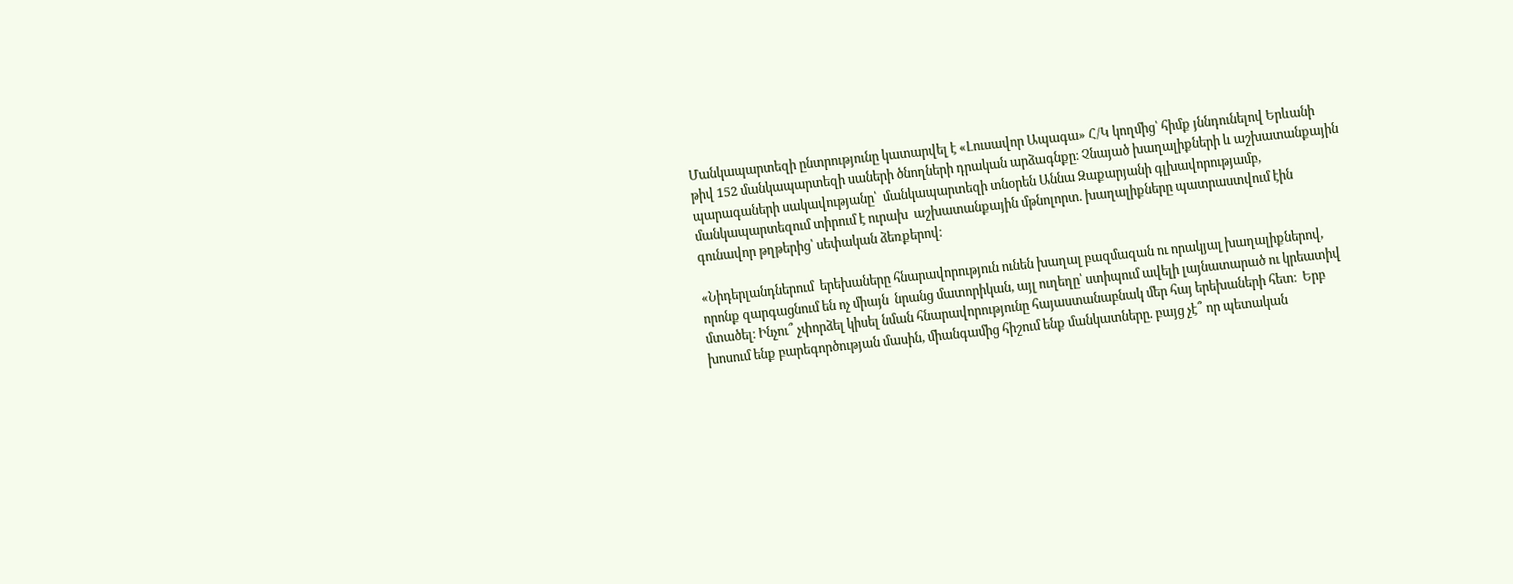Մանկապարտեզի ընտրությունը կատարվել է «Լուսավոր Ապագա» Հ/Կ կողմից՝ հիմք յննդունելով Երևանի թիվ 152 մանկապարտեզի սաների ծնողների դրական արձագնքը։ Չնայած խաղալիքների և աշխատանքային պարագաների սակավությանը՝  մանկապարտեզի տնօրեն Աննա Զաքարյանի գլխավորությամբ, մանկապարտեզում տիրում է ուրախ  աշխատանքային մթնոլորտ. խաղալիքները պատրաստվում էին գունավոր թղթերից՝ սեփական ձեռքերով։

«Նիդերլանդներում  երեխաները հնարավորություն ունեն խաղալ բազմազան ու որակյալ խաղալիքներով, որոնք զարգացնում են ոչ միայն  նրանց մատորիկան, այլ ուղեղը՝ ստիպում ավելի լայնատարած ու կրեատիվ մտածել։ Ինչու՞ չփորձել կիսել նման հնարավորությունը հայաստանաբնակ մեր հայ երեխաների հետ։  Երբ խոսում ենք բարեգործության մասին, միանգամից հիշում ենք մանկատները. բայց չէ՞ որ պետական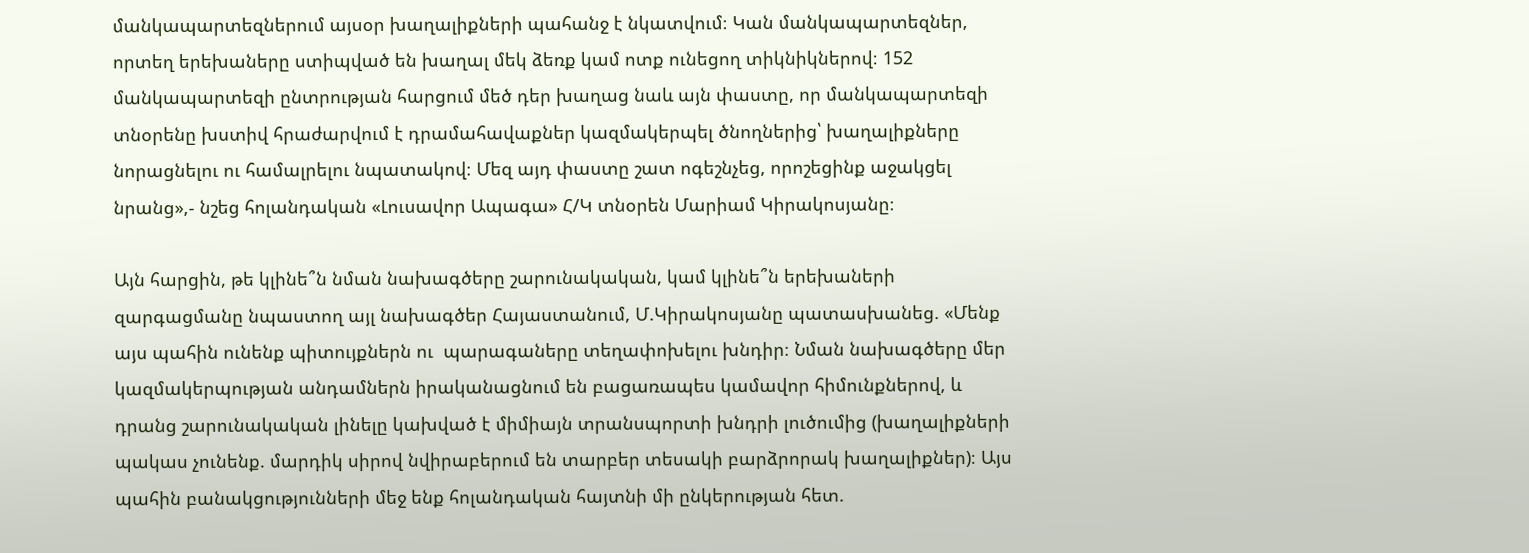մանկապարտեզներում այսօր խաղալիքների պահանջ է նկատվում։ Կան մանկապարտեզներ, որտեղ երեխաները ստիպված են խաղալ մեկ ձեռք կամ ոտք ունեցող տիկնիկներով։ 152 մանկապարտեզի ընտրության հարցում մեծ դեր խաղաց նաև այն փաստը, որ մանկապարտեզի տնօրենը խստիվ հրաժարվում է դրամահավաքներ կազմակերպել ծնողներից՝ խաղալիքները նորացնելու ու համալրելու նպատակով։ Մեզ այդ փաստը շատ ոգեշնչեց, որոշեցինք աջակցել նրանց»,- նշեց հոլանդական «Լուսավոր Ապագա» Հ/Կ տնօրեն Մարիամ Կիրակոսյանը։

Այն հարցին, թե կլինե՞ն նման նախագծերը շարունակական, կամ կլինե՞ն երեխաների զարգացմանը նպաստող այլ նախագծեր Հայաստանում, Մ.Կիրակոսյանը պատասխանեց. «Մենք այս պահին ունենք պիտույքներն ու  պարագաները տեղափոխելու խնդիր։ Նման նախագծերը մեր կազմակերպության անդամներն իրականացնում են բացառապես կամավոր հիմունքներով, և դրանց շարունակական լինելը կախված է միմիայն տրանսպորտի խնդրի լուծումից (խաղալիքների պակաս չունենք. մարդիկ սիրով նվիրաբերում են տարբեր տեսակի բարձրորակ խաղալիքներ)։ Այս պահին բանակցությունների մեջ ենք հոլանդական հայտնի մի ընկերության հետ.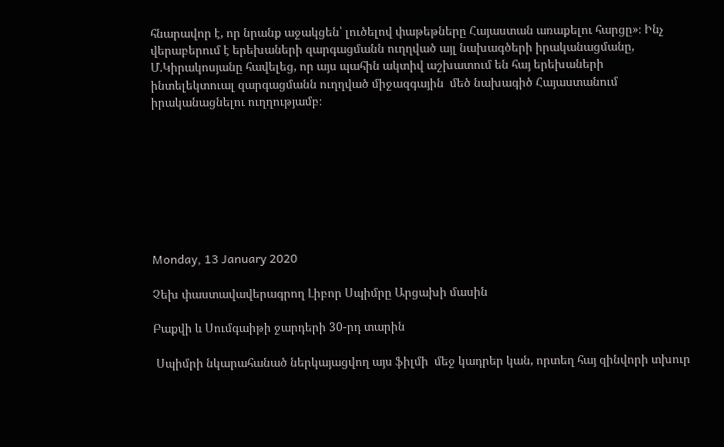հնարավոր է, որ նրանք աջակցեն՝ լուծելով փաթեթները Հայաստան առաքելու հարցը»։ Ինչ վերաբերում է երեխաների զարգացմանն ուղղված այլ նախագծերի իրականացմանը, Մ.Կիրակոսյանը հավելեց, որ այս պահին ակտիվ աշխատում են հայ երեխաների ինտելեկտուալ զարգացմանն ուղղված միջազգային  մեծ նախագիծ Հայաստանում իրականացնելու ուղղությամբ։








Monday, 13 January 2020

Չեխ փաստավավերագրող Լիբոր Սպիմրը Արցախի մասին

Բաքվի և Սումգաիթի ջարդերի 30-րդ տարին

 Սպիմրի նկարահանած ներկայացվող այս ֆիլմի  մեջ կադրեր կան, որտեղ հայ զինվորի տխուր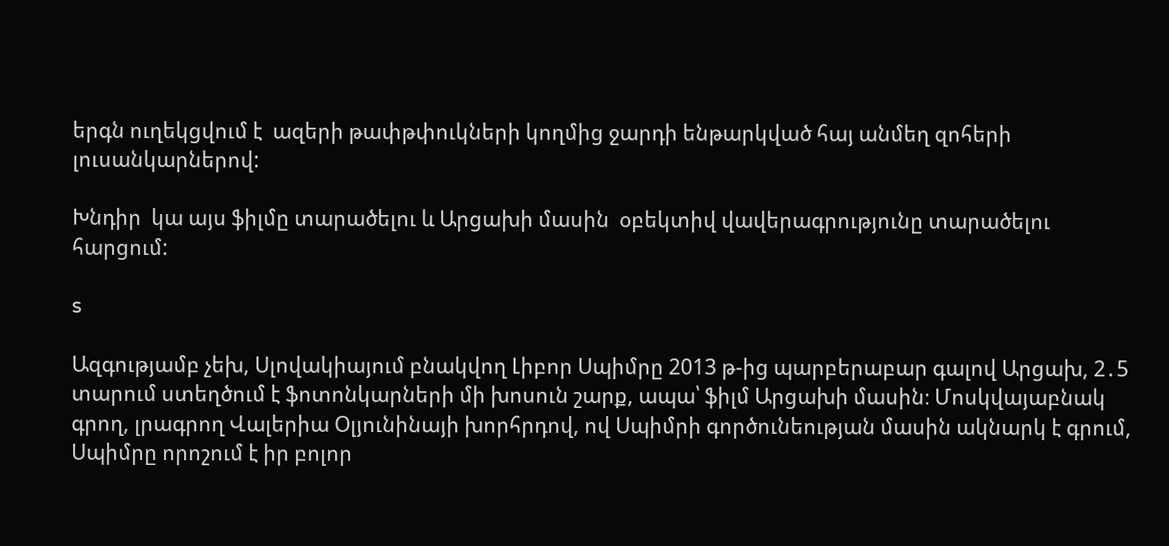երգն ուղեկցվում է  ազերի թափթփուկների կողմից ջարդի ենթարկված հայ անմեղ զոհերի լուսանկարներով:

Խնդիր  կա այս ֆիլմը տարածելու և Արցախի մասին  օբեկտիվ վավերագրությունը տարածելու հարցում:

s

Ազգությամբ չեխ, Սլովակիայում բնակվող Լիբոր Սպիմրը 2013 թ-ից պարբերաբար գալով Արցախ, 2․5 տարում ստեղծում է ֆոտոնկարների մի խոսուն շարք, ապա՝ ֆիլմ Արցախի մասին։ Մոսկվայաբնակ գրող, լրագրող Վալերիա Օլյունինայի խորհրդով, ով Սպիմրի գործունեության մասին ակնարկ է գրում, Սպիմրը որոշում է իր բոլոր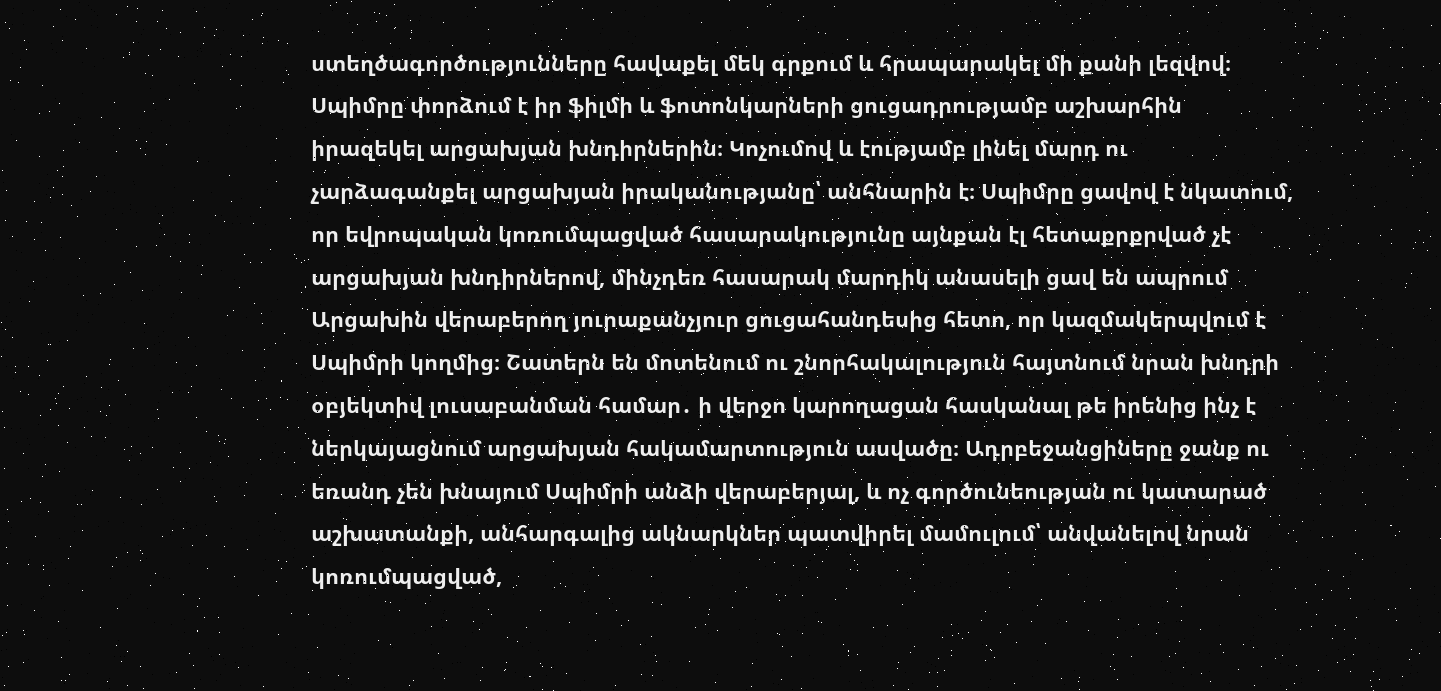ստեղծագործությունները հավաքել մեկ գրքում և հրապարակել մի քանի լեզվով։ Սպիմրը փորձում է իր ֆիլմի և ֆոտոնկարների ցուցադրությամբ աշխարհին իրազեկել արցախյան խնդիրներին։ Կոչումով և էությամբ լինել մարդ ու չարձագանքել արցախյան իրականությանը՝ անհնարին է։ Սպիմրը ցավով է նկատում, որ եվրոպական կոռումպացված հասարակությունը այնքան էլ հետաքրքրված չէ արցախյան խնդիրներով, մինչդեռ հասարակ մարդիկ անասելի ցավ են ապրում Արցախին վերաբերող յուրաքանչյուր ցուցահանդեսից հետո, որ կազմակերպվում է Սպիմրի կողմից։ Շատերն են մոտենում ու շնորհակալություն հայտնում նրան խնդրի օբյեկտիվ լուսաբանման համար․ ի վերջո կարողացան հասկանալ թե իրենից ինչ է ներկայացնում արցախյան հակամարտություն ասվածը։ Ադրբեջանցիները ջանք ու եռանդ չեն խնայում Սպիմրի անձի վերաբերյալ, և ոչ գործունեության ու կատարած աշխատանքի, անհարգալից ակնարկներ պատվիրել մամուլում՝ անվանելով նրան կոռումպացված,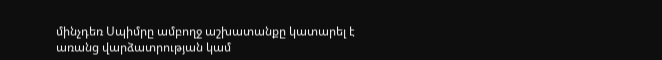մինչդեռ Սպիմրը ամբողջ աշխատանքը կատարել է առանց վարձատրության կամ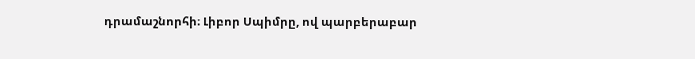դրամաշնորհի։ Լիբոր Սպիմրը, ով պարբերաբար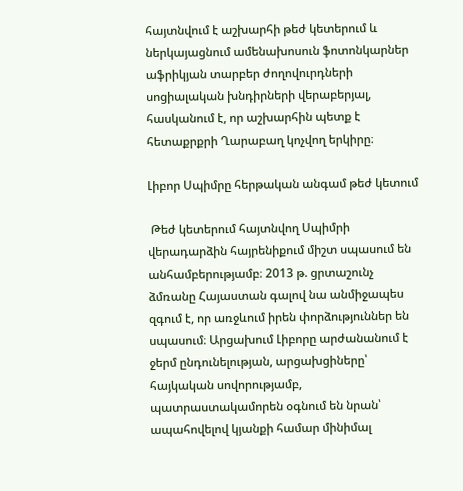հայտնվում է աշխարհի թեժ կետերում և ներկայացնում ամենախոսուն ֆոտոնկարներ աֆրիկյան տարբեր ժողովուրդների սոցիալական խնդիրների վերաբերյալ, հասկանում է, որ աշխարհին պետք է հետաքրքրի Ղարաբաղ կոչվող երկիրը։

Լիբոր Սպիմրը հերթական անգամ թեժ կետում

 Թեժ կետերում հայտնվող Սպիմրի վերադարձին հայրենիքում միշտ սպասում են անհամբերությամբ։ 2013 թ. ցրտաշունչ ձմռանը Հայաստան գալով նա անմիջապես զգում է, որ առջևում իրեն փորձություններ են սպասում։ Արցախում Լիբորը արժանանում է ջերմ ընդունելության, արցախցիները՝ հայկական սովորությամբ, պատրաստակամորեն օգնում են նրան՝ ապահովելով կյանքի համար մինիմալ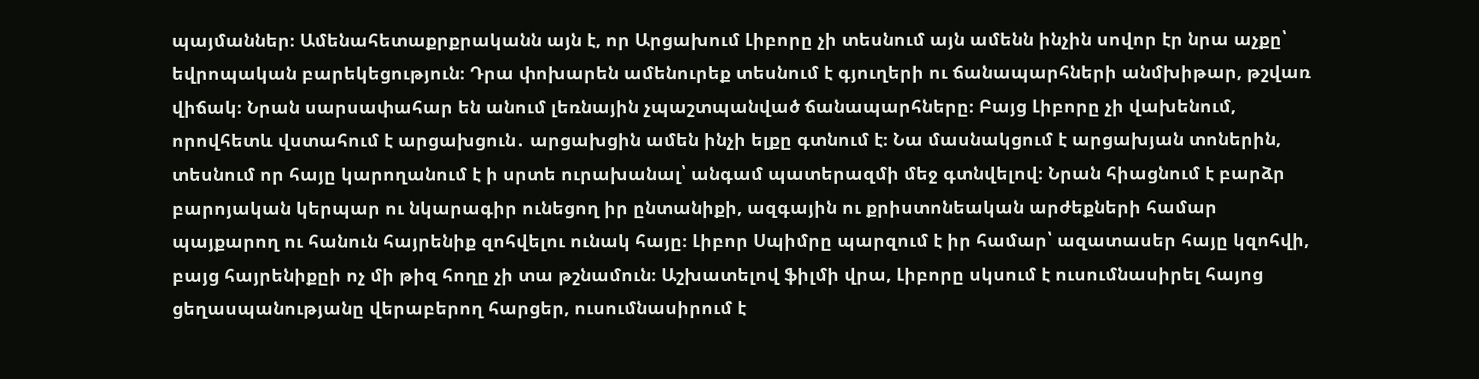պայմաններ։ Ամենահետաքրքրականն այն է, որ Արցախում Լիբորը չի տեսնում այն ամենն ինչին սովոր էր նրա աչքը՝ եվրոպական բարեկեցություն։ Դրա փոխարեն ամենուրեք տեսնում է գյուղերի ու ճանապարհների անմխիթար, թշվառ վիճակ։ Նրան սարսափահար են անում լեռնային չպաշտպանված ճանապարհները։ Բայց Լիբորը չի վախենում, որովհետև վստահում է արցախցուն․ արցախցին ամեն ինչի ելքը գտնում է։ Նա մասնակցում է արցախյան տոներին, տեսնում որ հայը կարողանում է ի սրտե ուրախանալ՝ անգամ պատերազմի մեջ գտնվելով։ Նրան հիացնում է բարձր բարոյական կերպար ու նկարագիր ունեցող իր ընտանիքի, ազգային ու քրիստոնեական արժեքների համար պայքարող ու հանուն հայրենիք զոհվելու ունակ հայը։ Լիբոր Սպիմրը պարզում է իր համար՝ ազատասեր հայը կզոհվի, բայց հայրենիքըի ոչ մի թիզ հողը չի տա թշնամուն։ Աշխատելով ֆիլմի վրա, Լիբորը սկսում է ուսումնասիրել հայոց ցեղասպանությանը վերաբերող հարցեր, ուսումնասիրում է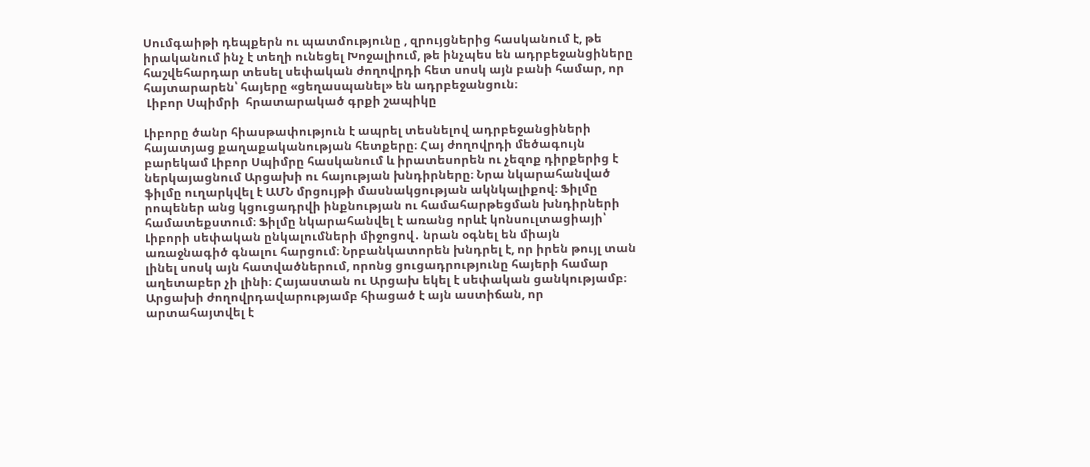Սումգաիթի դեպքերն ու պատմությունը , զրույցներից հասկանում է, թե իրականում ինչ է տեղի ունեցել Խոջալիում, թե ինչպես են ադրբեջանցիները հաշվեհարդար տեսել սեփական ժողովրդի հետ սոսկ այն բանի համար, որ հայտարարեն՝ հայերը «ցեղասպանել» են ադրբեջանցուն։
 Լիբոր Սպիմրի  հրատարակած գրքի շապիկը

Լիբորը ծանր հիասթափություն է ապրել տեսնելով ադրբեջանցիների հայատյաց քաղաքականության հետքերը։ Հայ ժողովրդի մեծագույն բարեկամ Լիբոր Սպիմրը հասկանում և իրատեսորեն ու չեզոք դիրքերից է ներկայացնում Արցախի ու հայության խնդիրները։ Նրա նկարահանված ֆիլմը ուղարկվել է ԱՄՆ մրցույթի մասնակցության ակնկալիքով։ Ֆիլմը րոպեներ անց կցուցադրվի ինքնության ու համահարթեցման խնդիրների համատեքստում։ Ֆիլմը նկարահանվել է առանց որևէ կոնսուլտացիայի՝ Լիբորի սեփական ընկալումների միջոցով․ նրան օգնել են միայն առաջնագիծ գնալու հարցում։ Նրբանկատորեն խնդրել է, որ իրեն թույլ տան լինել սոսկ այն հատվածներում, որոնց ցուցադրությունը հայերի համար աղետաբեր չի լինի։ Հայաստան ու Արցախ եկել է սեփական ցանկությամբ։ Արցախի ժողովրդավարությամբ հիացած է այն աստիճան, որ արտահայտվել է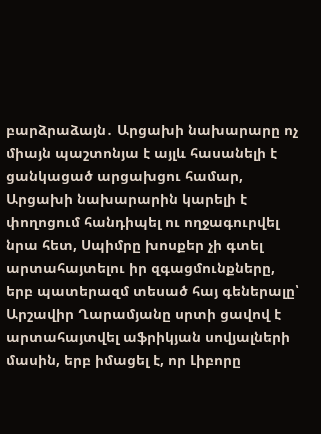բարձրաձայն․ Արցախի նախարարը ոչ միայն պաշտոնյա է այլև հասանելի է ցանկացած արցախցու համար, Արցախի նախարարին կարելի է փողոցում հանդիպել ու ողջագուրվել նրա հետ, Սպիմրը խոսքեր չի գտել արտահայտելու իր զգացմունքները, երբ պատերազմ տեսած հայ գեներալը՝ Արշավիր Ղարամյանը սրտի ցավով է արտահայտվել աֆրիկյան սովյալների մասին, երբ իմացել է, որ Լիբորը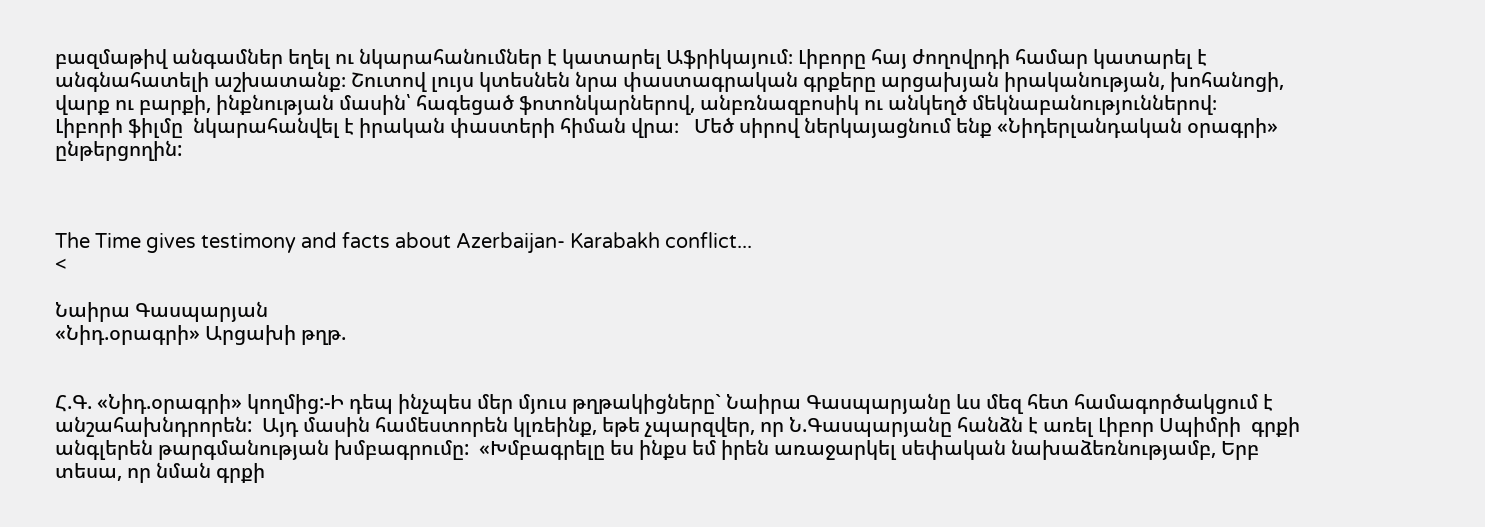բազմաթիվ անգամներ եղել ու նկարահանումներ է կատարել Աֆրիկայում։ Լիբորը հայ ժողովրդի համար կատարել է անգնահատելի աշխատանք։ Շուտով լույս կտեսնեն նրա փաստագրական գրքերը արցախյան իրականության, խոհանոցի, վարք ու բարքի, ինքնության մասին՝ հագեցած ֆոտոնկարներով, անբռնազբոսիկ ու անկեղծ մեկնաբանություններով։
Լիբորի ֆիլմը  նկարահանվել է իրական փաստերի հիման վրա։   Մեծ սիրով ներկայացնում ենք «Նիդերլանդական օրագրի» ընթերցողին:



The Time gives testimony and facts about Azerbaijan- Karabakh conflict...
<

Նաիրա Գասպարյան
«Նիդ.օրագրի» Արցախի թղթ.


Հ.Գ. «Նիդ.օրագրի» կողմից:-Ի դեպ ինչպես մեր մյուս թղթակիցները` Նաիրա Գասպարյանը ևս մեզ հետ համագործակցում է անշահախնդրորեն:  Այդ մասին համեստորեն կլռեինք, եթե չպարզվեր, որ Ն.Գասպարյանը հանձն է առել Լիբոր Սպիմրի  գրքի անգլերեն թարգմանության խմբագրումը:  «Խմբագրելը ես ինքս եմ իրեն առաջարկել սեփական նախաձեռնությամբ, Երբ տեսա, որ նման գրքի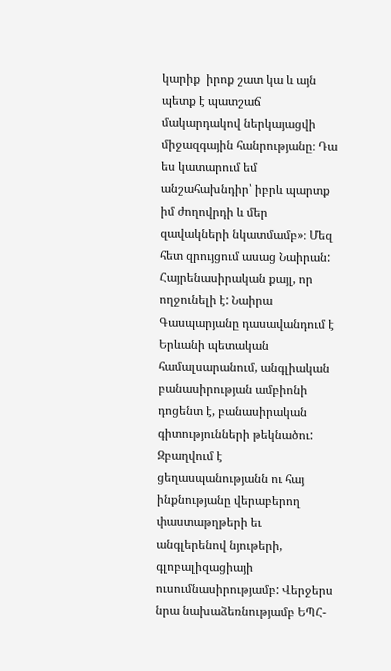կարիք  իրոք շատ կա և այն պետք է պատշաճ մակարդակով ներկայացվի միջազգային հանրությանը։ Դա ես կատարում եմ անշահախնդիր՝ իբրև պարտք իմ ժողովրդի և մեր զավակների նկատմամբ»։ Մեզ հետ զրույցում ասաց Նաիրան: Հայրենասիրական քայլ, որ  ողջունելի է: Նաիրա Գասպարյանը դասավանդում է Երևանի պետական համալսարանում, անգլիական բանասիրության ամբիոնի դոցենտ է, բանասիրական գիտությունների թեկնածու: Զբաղվում է ցեղասպանությանն ու հայ ինքնությանը վերաբերող փաստաթղթերի եւ անգլերենով նյութերի, գլոբալիզացիայի  ուսումնասիրությամբ: Վերջերս նրա նախաձեռնությամբ ԵՊՀ-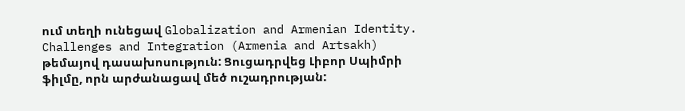ում տեղի ունեցավ Globalization and Armenian Identity. Challenges and Integration (Armenia and Artsakh) թեմայով դասախոսություն: Ցուցադրվեց Լիբոր Սպիմրի ֆիլմը, որն արժանացավ մեծ ուշադրության: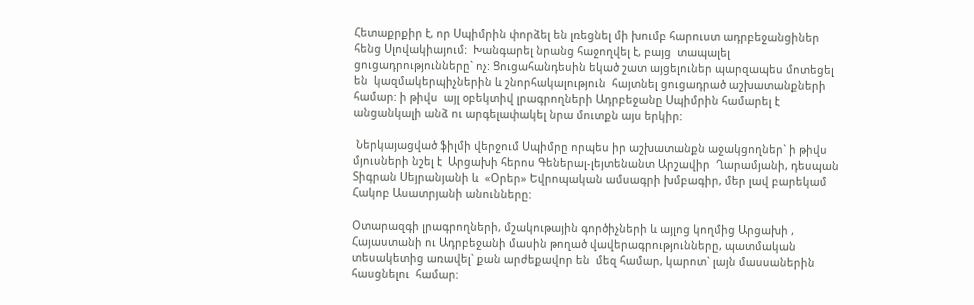Հետաքրքիր է, որ Սպիմրին փորձել են լռեցնել մի խումբ հարուստ ադրբեջանցիներ  հենց Սլովակիայում:  Խանգարել նրանց հաջողվել է, բայց  տապալել ցուցադրությունները` ոչ: Ցուցահանդեսին եկած շատ այցելուներ պարզապես մոտեցել են  կազմակերպիչներին և շնորհակալություն  հայտնել ցուցադրած աշխատանքների համար: ի թիվս  այլ օբեկտիվ լրագրողների Ադրբեջանը Սպիմրին համարել է անցանկալի անձ ու արգելափակել նրա մուտքն այս երկիր:

 Ներկայացված ֆիլմի վերջում Սպիմրը որպես իր աշխատանքն աջակցողներ` ի թիվս մյուսների նշել է  Արցախի հերոս Գեներալ-լեյտենանտ Արշավիր  Ղարամյանի, դեսպան Տիգրան Սեյրանյանի և  «Օրեր» Եվրոպական ամսագրի խմբագիր, մեր լավ բարեկամ Հակոբ Ասատրյանի անունները:

Օտարազգի լրագրողների, մշակութային գործիչների և այլոց կողմից Արցախի , Հայաստանի ու Ադրբեջանի մասին թողած վավերագրությունները, պատմական տեսակետից առավել` քան արժեքավոր են  մեզ համար, կարոտ` լայն մասսաներին հասցնելու  համար: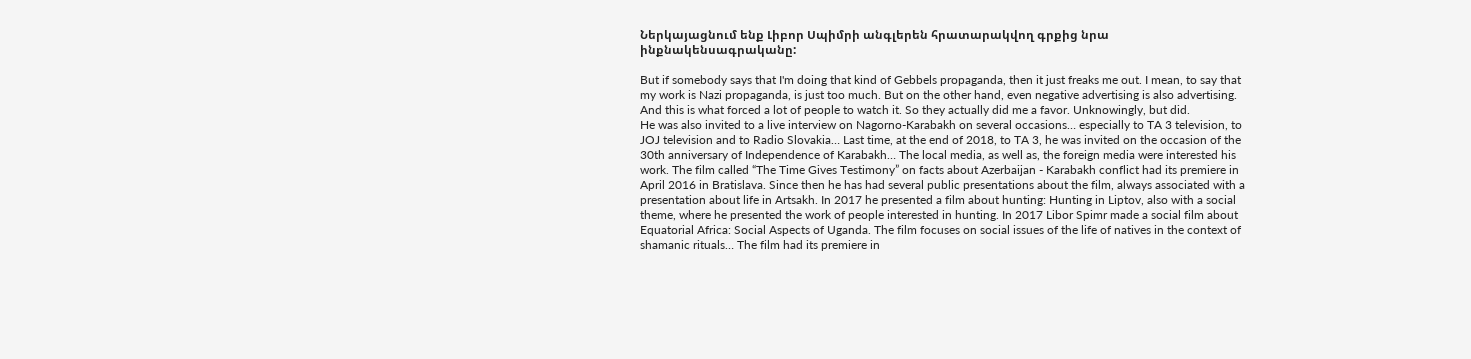Ներկայացնում ենք Լիբոր Սպիմրի անգլերեն հրատարակվող գրքից նրա  ինքնակենսագրականը:

But if somebody says that I'm doing that kind of Gebbels propaganda, then it just freaks me out. I mean, to say that my work is Nazi propaganda, is just too much. But on the other hand, even negative advertising is also advertising. And this is what forced a lot of people to watch it. So they actually did me a favor. Unknowingly, but did.
He was also invited to a live interview on Nagorno-Karabakh on several occasions… especially to TA 3 television, to JOJ television and to Radio Slovakia… Last time, at the end of 2018, to TA 3, he was invited on the occasion of the 30th anniversary of Independence of Karabakh… The local media, as well as, the foreign media were interested his work. The film called “The Time Gives Testimony” on facts about Azerbaijan - Karabakh conflict had its premiere in April 2016 in Bratislava. Since then he has had several public presentations about the film, always associated with a presentation about life in Artsakh. In 2017 he presented a film about hunting: Hunting in Liptov, also with a social theme, where he presented the work of people interested in hunting. In 2017 Libor Spimr made a social film about Equatorial Africa: Social Aspects of Uganda. The film focuses on social issues of the life of natives in the context of shamanic rituals… The film had its premiere in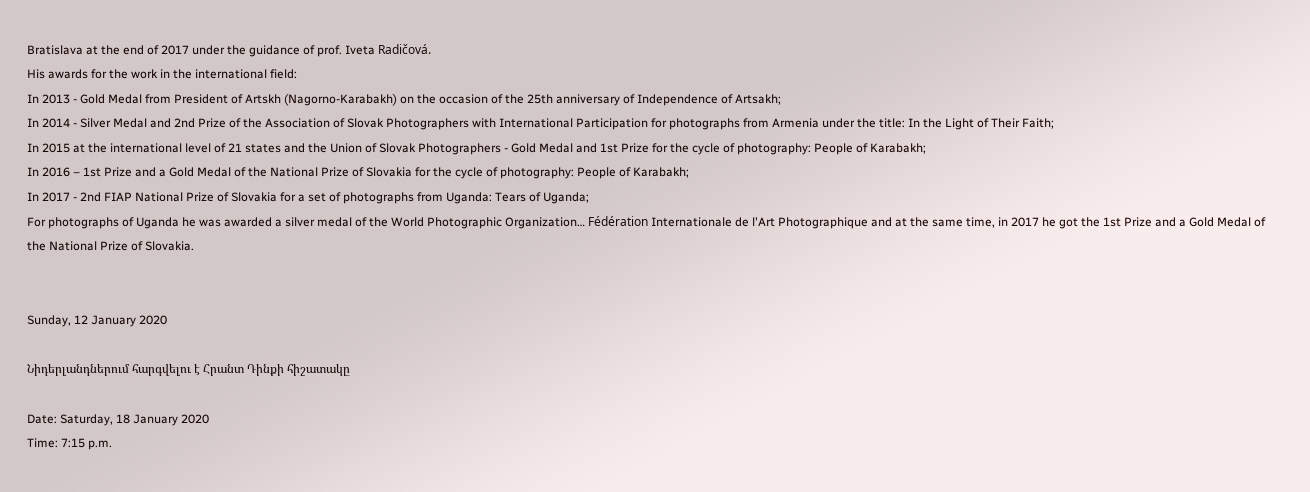Bratislava at the end of 2017 under the guidance of prof. Iveta Radičová.
His awards for the work in the international field:
In 2013 - Gold Medal from President of Artskh (Nagorno-Karabakh) on the occasion of the 25th anniversary of Independence of Artsakh;
In 2014 - Silver Medal and 2nd Prize of the Association of Slovak Photographers with International Participation for photographs from Armenia under the title: In the Light of Their Faith;
In 2015 at the international level of 21 states and the Union of Slovak Photographers - Gold Medal and 1st Prize for the cycle of photography: People of Karabakh;
In 2016 – 1st Prize and a Gold Medal of the National Prize of Slovakia for the cycle of photography: People of Karabakh;
In 2017 - 2nd FIAP National Prize of Slovakia for a set of photographs from Uganda: Tears of Uganda;
For photographs of Uganda he was awarded a silver medal of the World Photographic Organization… Fédération Internationale de l'Art Photographique and at the same time, in 2017 he got the 1st Prize and a Gold Medal of the National Prize of Slovakia.


Sunday, 12 January 2020

Նիդերլանդներում հարգվելու է Հրանտ Դինքի հիշատակը

Date: Saturday, 18 January 2020
Time: 7:15 p.m.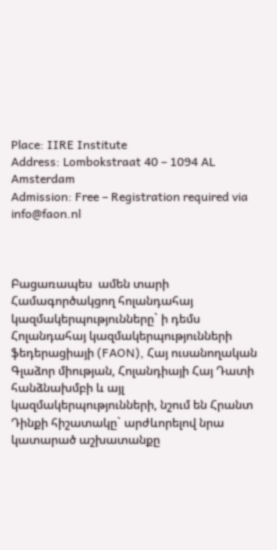Place: IIRE Institute
Address: Lombokstraat 40 – 1094 AL Amsterdam
Admission: Free – Registration required via info@faon.nl



Բացառապես  ամեն տարի Համագործակցող հոլանդահայ կազմակերպությունները` ի դեմս Հոլանդահայ կազմակերպությունների ֆեդերացիայի (FAON), Հայ ուսանողական Գլաձոր միության, Հոլանդիայի Հայ Դատի հանձնախմբի և այլ կազմակերպությունների, նշում են Հրանտ Դինքի հիշատակը` արժևորելով նրա կատարած աշխատանքը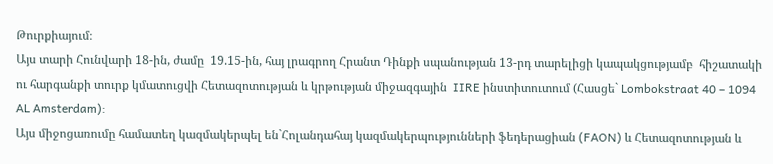Թուրքիայում։
Այս տարի Հունվարի 18-ին, ժամը  19.15-ին, հայ լրագրող Հրանտ Դինքի սպանության 13-րդ տարելիցի կապակցությամբ  հիշատակի ու հարգանքի տուրք կմատուցվի Հետազոտության և կրթության միջազգային  IIRE ինստիտուտում (Հասցե` Lombokstraat 40 – 1094 AL Amsterdam):
Այս միջոցառումը համատեղ կազմակերպել են`Հոլանդահայ կազմակերպությունների ֆեդերացիան (FAON) և Հետազոտության և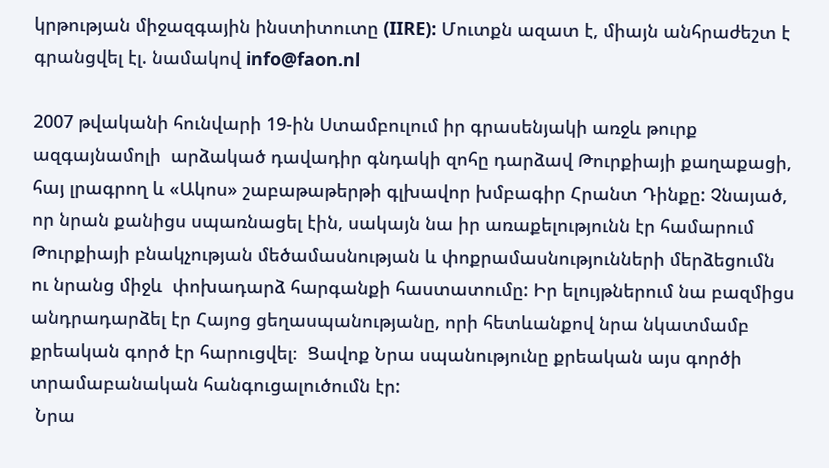կրթության միջազգային ինստիտուտը (IIRE): Մուտքն ազատ է, միայն անհրաժեշտ է գրանցվել էլ. նամակով info@faon.nl

2007 թվականի հունվարի 19-ին Ստամբուլում իր գրասենյակի առջև թուրք ազգայնամոլի  արձակած դավադիր գնդակի զոհը դարձավ Թուրքիայի քաղաքացի, հայ լրագրող և «Ակոս» շաբաթաթերթի գլխավոր խմբագիր Հրանտ Դինքը: Չնայած, որ նրան քանիցս սպառնացել էին, սակայն նա իր առաքելությունն էր համարում  Թուրքիայի բնակչության մեծամասնության և փոքրամասնությունների մերձեցումն ու նրանց միջև  փոխադարձ հարգանքի հաստատումը: Իր ելույթներում նա բազմիցս անդրադարձել էր Հայոց ցեղասպանությանը, որի հետևանքով նրա նկատմամբ քրեական գործ էր հարուցվել։  Ցավոք Նրա սպանությունը քրեական այս գործի տրամաբանական հանգուցալուծումն էր:
 Նրա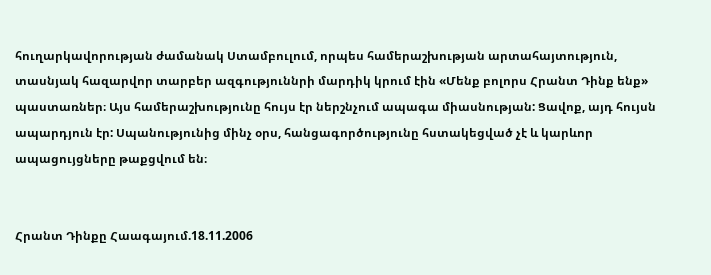հուղարկավորության ժամանակ Ստամբուլում, որպես համերաշխության արտահայտություն, տասնյակ հազարվոր տարբեր ազգություննրի մարդիկ կրում էին «Մենք բոլորս Հրանտ Դինք ենք» պաստառներ։ Այս համերաշխությունը հույս էր ներշնչում ապագա միասնության: Ցավոք, այդ հույսն ապարդյուն էր: Սպանությունից մինչ օրս, հանցագործությունը հստակեցված չէ և կարևոր ապացույցները թաքցվում են։


Հրանտ Դինքը Հաագայում.18.11.2006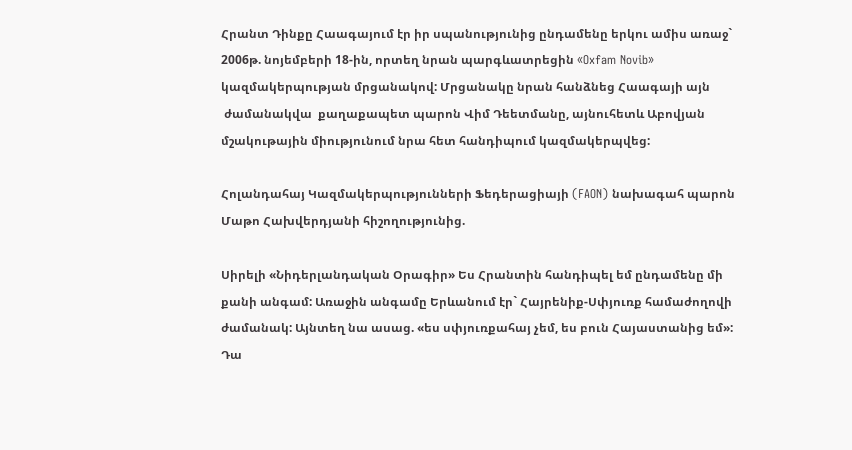Հրանտ Դինքը Հաագայում էր իր սպանությունից ընդամենը երկու ամիս առաջ` 2006թ. նոյեմբերի 18-ին, որտեղ նրան պարգևատրեցին «Oxfam Novib» կազմակերպության մրցանակով: Մրցանակը նրան հանձնեց Հաագայի այն
 ժամանակվա  քաղաքապետ պարոն Վիմ Դեետմանը, այնուհետև Աբովյան մշակութային միությունում նրա հետ հանդիպում կազմակերպվեց:

Հոլանդահայ Կազմակերպությունների Ֆեդերացիայի (FAON) նախագահ պարոն Մաթո Հախվերդյանի հիշողությունից.

Սիրելի «Նիդերլանդական Օրագիր» Ես Հրանտին հանդիպել եմ ընդամենը մի քանի անգամ: Առաջին անգամը Երևանում էր` Հայրենիք-Սփյուռք համաժողովի ժամանակ: Այնտեղ նա ասաց. «ես սփյուռքահայ չեմ, ես բուն Հայաստանից եմ»: Դա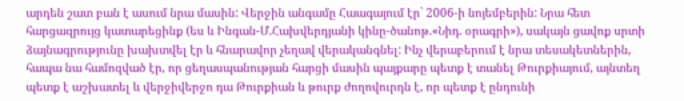արդեն շատ բան է ասում նրա մասին: Վերջին անգամը Հաագայում էր` 2006-ի նոյեմբերին: Նրա հետ հարցազրույց կատարեցինք (ես և Ինգան-Մ.Հախվերդյանի կինը-ծանոթ.«Նիդ. օրագրի»), սակայն ցավոք սրտի ձայնագրությունը խախտվել էր և հնարավոր չեղավ վերականգնել: Ինչ վերաբերում է նրա տեսակետներին, հապա նա համոզված էր, որ ցեղասպանության հարցի մասին պայքարը պետք է տանել Թուրքիայում, այնտեղ պետք է աշխատել և վերջիվերջո դա Թուրքիան և թուրք ժողովուրդն է, որ պետք է ընդունի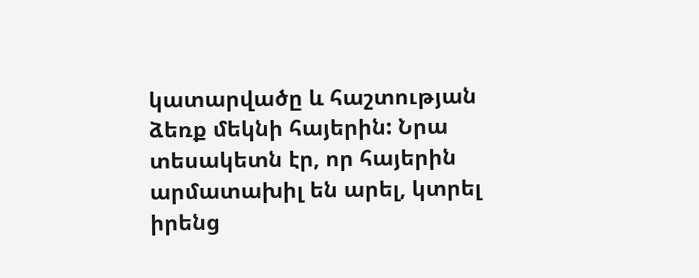կատարվածը և հաշտության ձեռք մեկնի հայերին: Նրա տեսակետն էր, որ հայերին արմատախիլ են արել, կտրել իրենց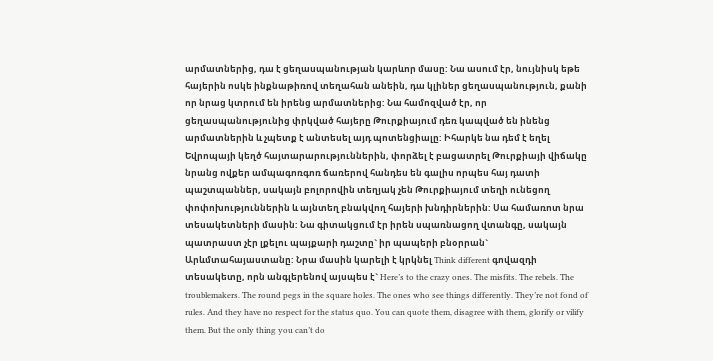արմատներից, դա է ցեղասպանության կարևոր մասը: Նա ասում էր, նույնիսկ եթե հայերին ոսկե ինքնաթիռով տեղահան անեին, դա կլիներ ցեղասպանություն, քանի որ նրաց կտրում են իրենց արմատներից: Նա համոզված էր, որ ցեղասպանությունից փրկված հայերը Թուրքիայում դեռ կապված են ինենց արմատներին և չպետք է անտեսել այդ պոտենցիալը: Իհարկե նա դեմ է եղել Եվրոպայի կեղծ հայտարարություններին, փորձել է բացատրել Թուրքիայի վիճակը նրանց ովքեր ամպագոռգոռ ճառերով հանդես են գալիս որպես հայ դատի պաշտպաններ, սակայն բոլորովին տեղյակ չեն Թուրքիայում տեղի ունեցող փոփոխություններին և այնտեղ բնակվող հայերի խնդիրներին: Սա համառոտ նրա տեսակետների մասին: Նա գիտակցում էր իրեն սպառնացող վտանգը, սակայն պատրաստ չէր լքելու պայքարի դաշտը` իր պապերի բնօրրան` Արևմտահայաստանը: Նրա մասին կարելի է կրկնել Think different գովազդի տեսակետը, որն անգլերենով այսպես է` Here’s to the crazy ones. The misfits. The rebels. The troublemakers. The round pegs in the square holes. The ones who see things differently. They’re not fond of rules. And they have no respect for the status quo. You can quote them, disagree with them, glorify or vilify them. But the only thing you can’t do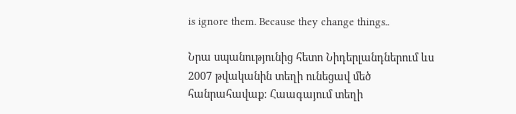is ignore them. Because they change things..

Նրա սպանությունից հետո Նիդերլանդներում ևս 2007 թվականին տեղի ունեցավ մեծ հանրահավաք: Հաագայում տեղի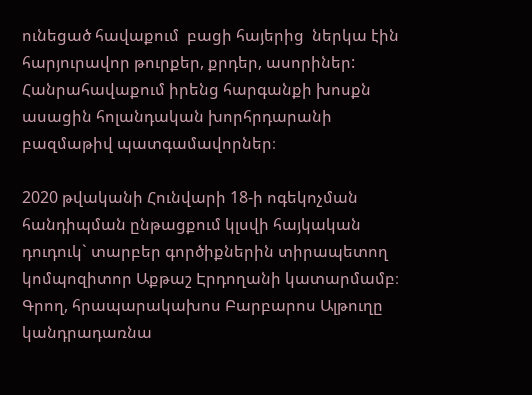ունեցած հավաքում  բացի հայերից  ներկա էին հարյուրավոր թուրքեր, քրդեր, ասորիներ: Հանրահավաքում իրենց հարգանքի խոսքն ասացին հոլանդական խորհրդարանի բազմաթիվ պատգամավորներ։

2020 թվականի Հունվարի 18-ի ոգեկոչման հանդիպման ընթացքում կլսվի հայկական դուդուկ` տարբեր գործիքներին տիրապետող  կոմպոզիտոր Աքթաշ Էրդողանի կատարմամբ։  Գրող, հրապարակախոս Բարբարոս Ալթուղը կանդրադառնա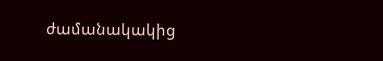ժամանակակից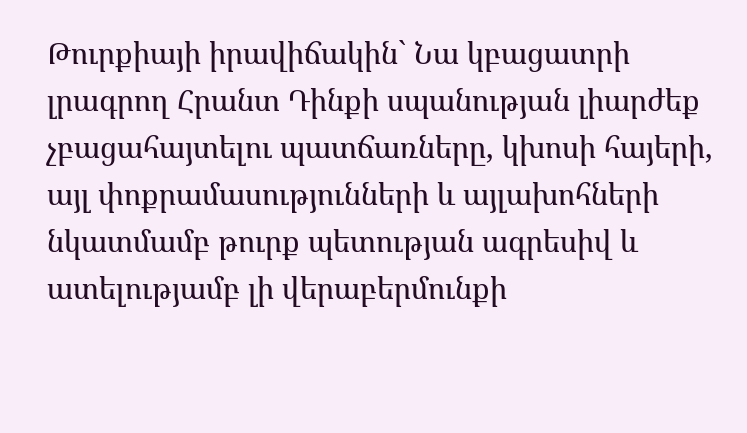Թուրքիայի իրավիճակին` Նա կբացատրի լրագրող Հրանտ Դինքի սպանության լիարժեք չբացահայտելու պատճառները, կխոսի հայերի, այլ փոքրամասությունների և այլախոհների նկատմամբ թուրք պետության ագրեսիվ և ատելությամբ լի վերաբերմունքի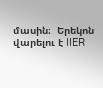մասին։  Երեկոն վարելու է IIER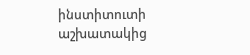ինստիտուտի աշխատակից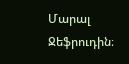Մարալ Ջեֆրուդին։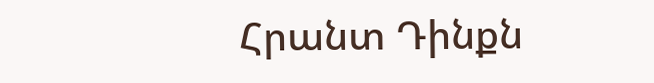Հրանտ Դինքն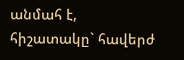անմահ է, հիշատակը` հավերժ